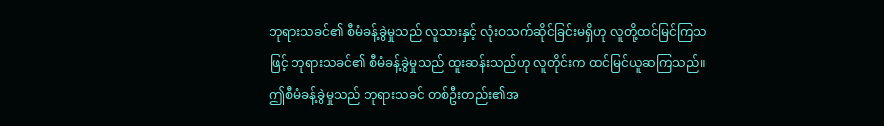ဘုရားသခင်၏ စီမံခန့်ခွဲမှုသည် လူသားနှင့် လုံးဝသက်ဆိုင်ခြင်းမရှိဟု လူတို့ထင်မြင်ကြသဖြင့် ဘုရားသခင်၏ စီမံခန့်ခွဲမှုသည် ထူးဆန်းသည်ဟု လူတိုင်းက ထင်မြင်ယူဆကြသည်။ ဤစီမံခန့်ခွဲမှုသည် ဘုရားသခင် တစ်ဦးတည်း၏အ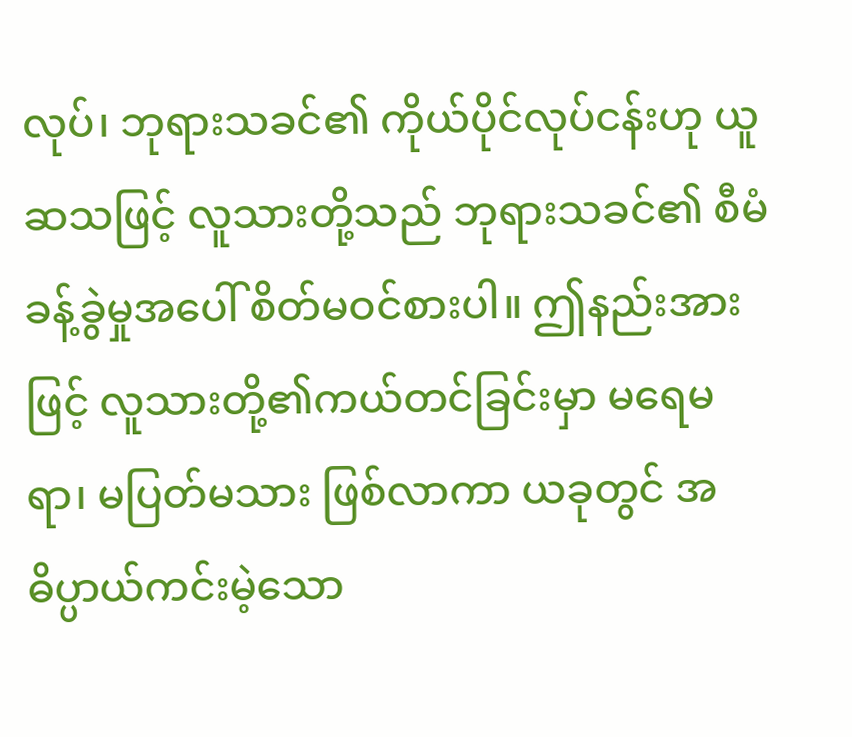လုပ်၊ ဘုရားသခင်၏ ကိုယ်ပိုင်လုပ်ငန်းဟု ယူဆသဖြင့် လူသားတို့သည် ဘုရားသခင်၏ စီမံခန့်ခွဲမှုအပေါ် စိတ်မဝင်စားပါ။ ဤနည်းအားဖြင့် လူသားတို့၏ကယ်တင်ခြင်းမှာ မရေမရာ၊ မပြတ်မသား ဖြစ်လာကာ ယခုတွင် အဓိပ္ပာယ်ကင်းမဲ့သော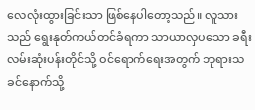လေလုံးထွားခြင်းသာ ဖြစ်နေပါတော့သည်။ လူသားသည် ရွေးနုတ်ကယ်တင်ခံရကာ သာယာလှပသော ခရီးလမ်းဆုံးပန်းတိုင်သို့ ဝင်ရောက်ရေးအတွက် ဘုရားသခင်နောက်သို့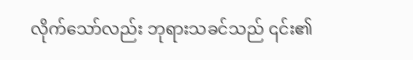လိုက်သော်လည်း ဘုရားသခင်သည် ၎င်း၏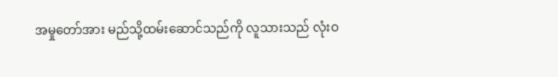အမှုတော်အား မည်သို့ထမ်းဆောင်သည်ကို လူသားသည် လုံးဝ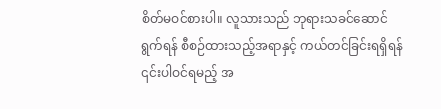စိတ်မဝင်စားပါ။ လူသားသည် ဘုရားသခင်ဆောင်ရွက်ရန် စီစဉ်ထားသည့်အရာနှင့် ကယ်တင်ခြင်းရရှိရန် ၎င်းပါဝင်ရမည့် အ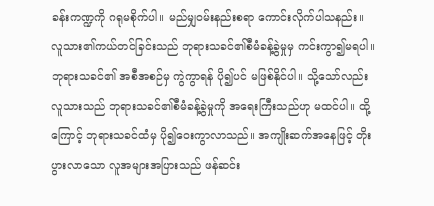ခန်းကဏ္ဍကို ဂရုမစိုက်ပါ။ မည်မျှဝမ်းနည်းစရာ ကောင်းလိုက်ပါသနည်း။ လူသား၏ကယ်တင်ခြင်းသည် ဘုရားသခင်၏စီမံခန့်ခွဲမှုမှ ကင်းကွာ၍မရပါ။ ဘုရားသခင်၏ အစီအစဉ်မှ ကွဲကွာရန် ပို၍ပင် မဖြစ်နိုင်ပါ။ သို့သော်လည်း လူသားသည် ဘုရားသခင်၏စီမံခန့်ခွဲမှုကို အရေးကြီးသည်ဟု မထင်ပါ။ ထို့ကြောင့် ဘုရားသခင်ထံမှ ပို၍ဝေးကွာလာသည်။ အကျိုးဆက်အနေဖြင့် တိုးပွားလာသော လူအများအပြားသည် ဖန်ဆင်း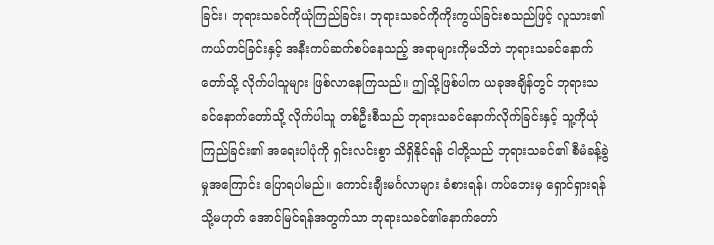ခြင်း၊ ဘုရားသခင်ကိုယုံကြည်ခြင်း၊ ဘုရားသခင်ကိုကိုးကွယ်ခြင်းစသည်ဖြင့် လူသား၏ကယ်တင်ခြင်းနှင့် အနီးကပ်ဆက်စပ်နေသည့် အရာများကိုမသိဘဲ ဘုရားသခင်နောက်တော်သို့ လိုက်ပါသူများ ဖြစ်လာနေကြသည်။ ဤသို့ဖြစ်ပါက ယခုအချိန်တွင် ဘုရားသခင်နောက်တော်သို့ လိုက်ပါသူ တစ်ဦးစီသည် ဘုရားသခင်နောက်လိုက်ခြင်းနှင့် သူ့ကိုယုံကြည်ခြင်း၏ အရေးပါပုံကို ရှင်းလင်းစွာ သိရှိနိုင်ရန် ငါတို့သည် ဘုရားသခင်၏ စီမံခန့်ခွဲမှုအကြောင်း ပြောရပါမည်။ ကောင်းချီးမင်္ဂလာများ ခံစားရန်၊ ကပ်ဘေးမှ ရှောင်ရှားရန် သို့မဟုတ် အောင်မြင်ရန်အတွက်သာ ဘုရားသခင်၏နောက်တော်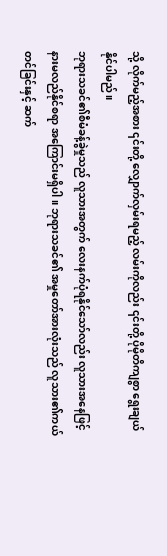သို့ လိုက်မည့်အစား ၎င်းတို့ လျှောက်လှမ်းရမည့် လမ်းကိုလည်း ၎င်းတို့ ပိုမိုတိကျစွာ ရွေးချယ်နိုင်ပါမည်။
ဘုရားသခင်၏စီမံခန့်ခွဲမှုသည် လူသားအတွက် လေးနက်ပုံရနိုင်သော်လည်း လူသားအနေဖြင့် နားမလည်နိုင်စရာ အကြောင်းမရှိပါ။ ဘုရားသခင်၏ အမှုတော်အားလုံးသည် လူသား၏ကယ်တင်ခြင်းနှင့် ဆက်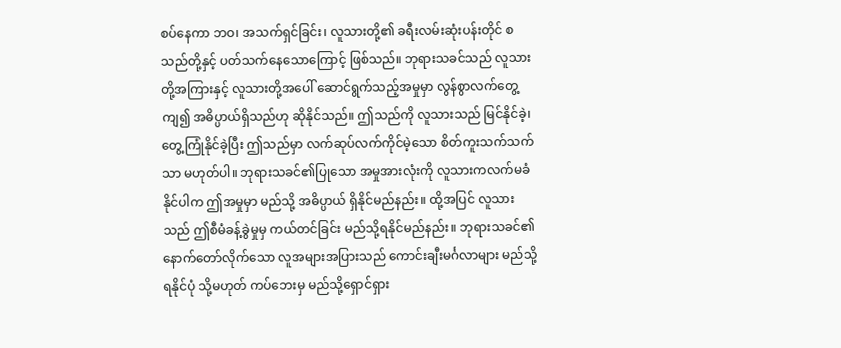စပ်နေကာ ဘဝ၊ အသက်ရှင်ခြင်း၊ လူသားတို့၏ ခရီးလမ်းဆုံးပန်းတိုင် စသည်တို့နှင့် ပတ်သက်နေသောကြောင့် ဖြစ်သည်။ ဘုရားသခင်သည် လူသားတို့အကြားနှင့် လူသားတို့အပေါ် ဆောင်ရွက်သည့်အမှုမှာ လွန်စွာလက်တွေ့ကျ၍ အဓိပ္ပာယ်ရှိသည်ဟု ဆိုနိုင်သည်။ ဤသည်ကို လူသားသည် မြင်နိုင်ခဲ့၊ တွေ့ကြုံနိုင်ခဲ့ပြီး ဤသည်မှာ လက်ဆုပ်လက်ကိုင်မဲ့သော စိတ်ကူးသက်သက်သာ မဟုတ်ပါ။ ဘုရားသခင်၏ပြုသော အမှုအားလုံးကို လူသားကလက်မခံနိုင်ပါက ဤအမှုမှာ မည်သို့ အဓိပ္ပာယ် ရှိနိုင်မည်နည်း။ ထို့အပြင် လူသားသည် ဤစီမံခန့်ခွဲမှုမှ ကယ်တင်ခြင်း မည်သို့ရနိုင်မည်နည်း။ ဘုရားသခင်၏ နောက်တော်လိုက်သော လူအများအပြားသည် ကောင်းချီးမင်္ဂလာများ မည်သို့ရနိုင်ပုံ သို့မဟုတ် ကပ်ဘေးမှ မည်သို့ရှောင်ရှား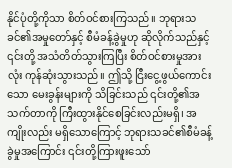နိုင်ပုံတို့ကိုသာ စိတ်ဝင်စားကြသည်။ ဘုရားသခင်၏အမှုတော်နှင့် စီမံခန့်ခွဲမှုဟု ဆိုလိုက်သည်နှင့် ၎င်းတို့ အသံတိတ်သွားကြပြီး စိတ်ဝင်စားမှုအားလုံး ကုန်ဆုံးသွားသည်။ ဤသို့ ငြီးငွေ့ဖွယ်ကောင်းသော မေးခွန်းများကို သိခြင်းသည် ၎င်းတို့၏အသက်တာကို ကြီးထွားနိုင်စေခြင်းလည်းမရှိ၊ အကျိုးလည်း မရှိသောကြောင့် ဘုရားသခင်၏စီမံခန့်ခွဲမှုအကြောင်း ၎င်းတို့ကြားဖူးသော်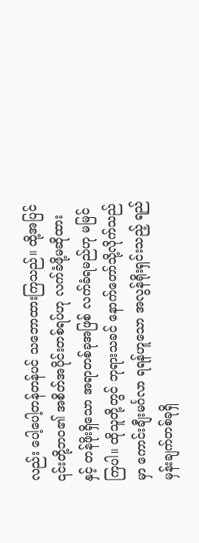လည်း ပေါ့ပေါ့တန်တန်ပင် သဘောထားကြသည်။ ထို့အပြင် ၎င်းတို့ဘဝ၏ အစိတ်အပိုင်းတစ်ရပ်ဟု လက်ခံဖို့မဆိုထားနှင့် တန်ဖိုးရှိသော အရာတစ်ခုအဖြစ် လက်ခံရမည်ဟု မမြင်ကြပါ။ ထိုသူတို့တွင် ဘုရားသခင် နောက်တော်သို့လိုက်သည်မှာ ကောင်းချီးမင်္ဂလာ ရရန်ဟူသော အလွန်ရိုးရှင်းသည့် ရည်မှန်းချက်တစ်ခုရှိ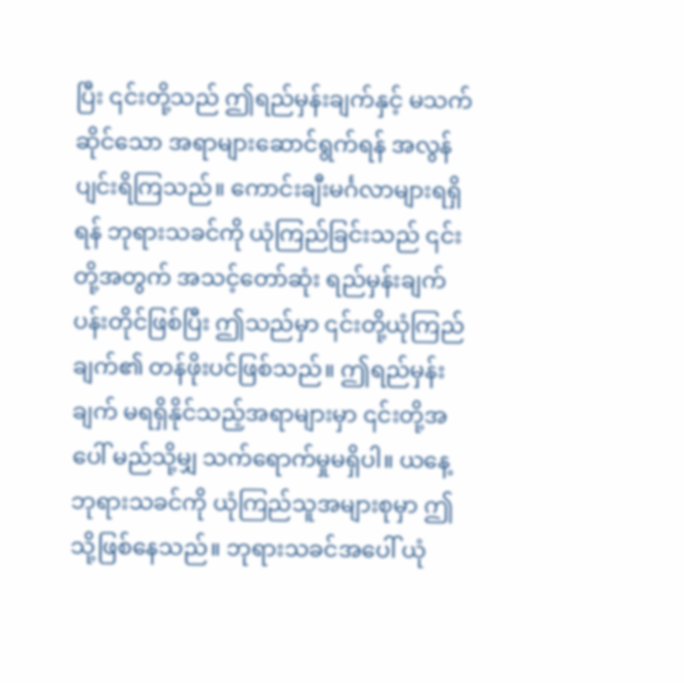ပြီး ၎င်းတို့သည် ဤရည်မှန်းချက်နှင့် မသက်ဆိုင်သော အရာများဆောင်ရွက်ရန် အလွန်ပျင်းရိကြသည်။ ကောင်းချီးမင်္ဂလာများရရှိရန် ဘုရားသခင်ကို ယုံကြည်ခြင်းသည် ၎င်းတို့အတွက် အသင့်တော်ဆုံး ရည်မှန်းချက်ပန်းတိုင်ဖြစ်ပြီး ဤသည်မှာ ၎င်းတို့ယုံကြည်ချက်၏ တန်ဖိုးပင်ဖြစ်သည်။ ဤရည်မှန်းချက် မရရှိနိုင်သည့်အရာများမှာ ၎င်းတို့အပေါ် မည်သို့မျှ သက်ရောက်မှုမရှိပါ။ ယနေ့ ဘုရားသခင်ကို ယုံကြည်သူအများစုမှာ ဤသို့ဖြစ်နေသည်။ ဘုရားသခင်အပေါ် ယုံ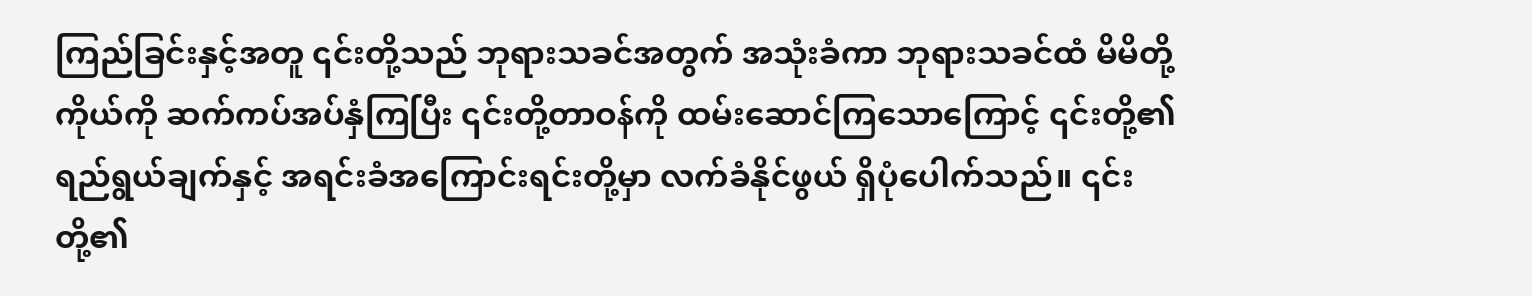ကြည်ခြင်းနှင့်အတူ ၎င်းတို့သည် ဘုရားသခင်အတွက် အသုံးခံကာ ဘုရားသခင်ထံ မိမိတို့ကိုယ်ကို ဆက်ကပ်အပ်နှံကြပြီး ၎င်းတို့တာဝန်ကို ထမ်းဆောင်ကြသောကြောင့် ၎င်းတို့၏ရည်ရွယ်ချက်နှင့် အရင်းခံအကြောင်းရင်းတို့မှာ လက်ခံနိုင်ဖွယ် ရှိပုံပေါက်သည်။ ၎င်းတို့၏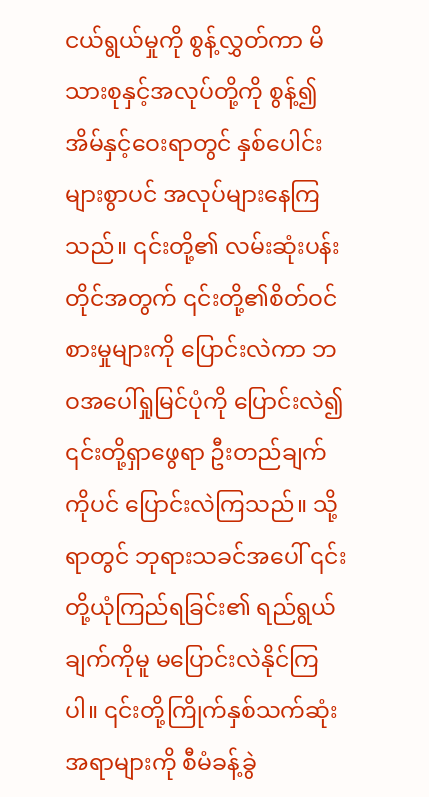ငယ်ရွယ်မှုကို စွန့်လွှတ်ကာ မိသားစုနှင့်အလုပ်တို့ကို စွန့်၍ အိမ်နှင့်ဝေးရာတွင် နှစ်ပေါင်းများစွာပင် အလုပ်များနေကြသည်။ ၎င်းတို့၏ လမ်းဆုံးပန်းတိုင်အတွက် ၎င်းတို့၏စိတ်ဝင်စားမှုများကို ပြောင်းလဲကာ ဘဝအပေါ်ရှုမြင်ပုံကို ပြောင်းလဲ၍ ၎င်းတို့ရှာဖွေရာ ဦးတည်ချက်ကိုပင် ပြောင်းလဲကြသည်။ သို့ရာတွင် ဘုရားသခင်အပေါ် ၎င်းတို့ယုံကြည်ရခြင်း၏ ရည်ရွယ်ချက်ကိုမူ မပြောင်းလဲနိုင်ကြပါ။ ၎င်းတို့ကြိုက်နှစ်သက်ဆုံးအရာများကို စီမံခန့်ခွဲ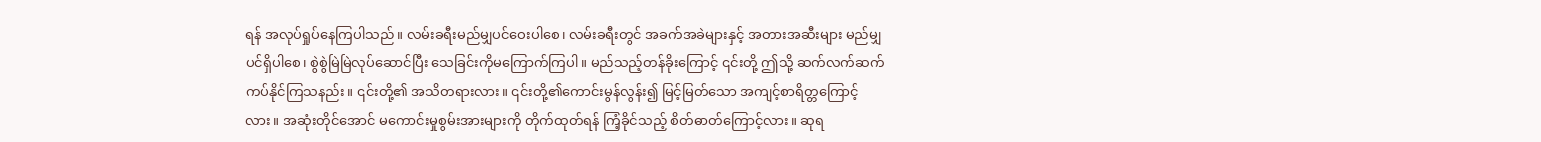ရန် အလုပ်ရှုပ်နေကြပါသည်။ လမ်းခရီးမည်မျှပင်ဝေးပါစေ၊ လမ်းခရီးတွင် အခက်အခဲများနှင့် အတားအဆီးများ မည်မျှပင်ရှိပါစေ၊ စွဲစွဲမြဲမြဲလုပ်ဆောင်ပြီး သေခြင်းကိုမကြောက်ကြပါ။ မည်သည့်တန်ခိုးကြောင့် ၎င်းတို့ ဤသို့ ဆက်လက်ဆက်ကပ်နိုင်ကြသနည်း။ ၎င်းတို့၏ အသိတရားလား။ ၎င်းတို့၏ကောင်းမွန်လွန်း၍ မြင့်မြတ်သော အကျင့်စာရိတ္တကြောင့်လား။ အဆုံးတိုင်အောင် မကောင်းမှုစွမ်းအားများကို တိုက်ထုတ်ရန် ကြံ့ခိုင်သည့် စိတ်ဓာတ်ကြောင့်လား။ ဆုရ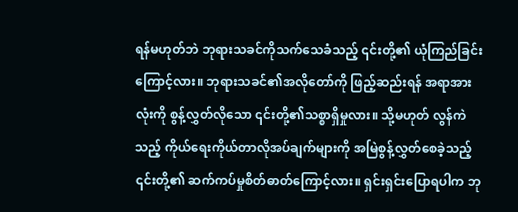ရန်မဟုတ်ဘဲ ဘုရားသခင်ကိုသက်သေခံသည့် ၎င်းတို့၏ ယုံကြည်ခြင်းကြောင့်လား။ ဘုရားသခင်၏အလိုတော်ကို ဖြည့်ဆည်းရန် အရာအားလုံးကို စွန့်လွှတ်လိုသော ၎င်းတို့၏သစ္စာရှိမှုလား။ သို့မဟုတ် လွန်ကဲသည့် ကိုယ်ရေးကိုယ်တာလိုအပ်ချက်များကို အမြဲစွန့်လွှတ်စေခဲ့သည့် ၎င်းတို့၏ ဆက်ကပ်မှုစိတ်ဓာတ်ကြောင့်လား။ ရှင်းရှင်းပြောရပါက ဘု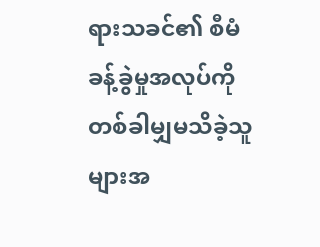ရားသခင်၏ စီမံခန့်ခွဲမှုအလုပ်ကို တစ်ခါမျှမသိခဲ့သူများအ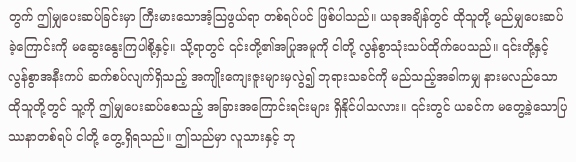တွက် ဤမျှပေးဆပ်ခြင်းမှာ ကြီးမားသောအံ့သြဖွယ်ရာ တစ်ရပ်ပင် ဖြစ်ပါသည်။ ယခုအချိန်တွင် ထိုသူတို့ မည်မျှပေးဆပ်ခဲ့ကြောင်းကို မဆွေးနွေးကြပါစို့နှင့်။ သို့ရာတွင် ၎င်းတို့၏အပြုအမူကို ငါတို့ လွန်စွာသုံးသပ်ထိုက်ပေသည်။ ၎င်းတို့နှင့် လွန်စွာအနီးကပ် ဆက်စပ်လျက်ရှိသည့် အကျိုးကျေးဇူးများမှလွဲ၍ ဘုရားသခင်ကို မည်သည့်အခါကမျှ နားမလည်သော ထိုသူတို့တွင် သူ့ကို ဤမျှပေးဆပ်စေသည့် အခြားအကြောင်းရင်းများ ရှိနိုင်ပါသလား။ ၎င်းတွင် ယခင်က မတွေ့ခဲ့သောပြဿနာတစ်ရပ် ငါတို့ တွေ့ရှိရသည်။ ဤသည်မှာ လူသားနှင့် ဘု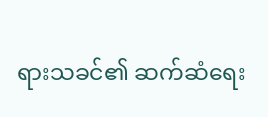ရားသခင်၏ ဆက်ဆံရေး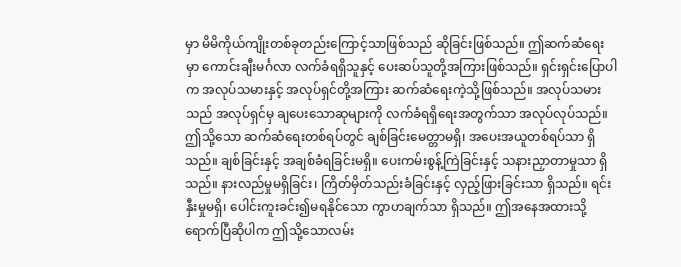မှာ မိမိကိုယ်ကျိုးတစ်ခုတည်းကြောင့်သာဖြစ်သည် ဆိုခြင်းဖြစ်သည်။ ဤဆက်ဆံရေးမှာ ကောင်းချီးမင်္ဂလာ လက်ခံရရှိသူနှင့် ပေးဆပ်သူတို့အကြားဖြစ်သည်။ ရှင်းရှင်းပြောပါက အလုပ်သမားနှင့် အလုပ်ရှင်တို့အကြား ဆက်ဆံရေးကဲ့သို့ဖြစ်သည်။ အလုပ်သမားသည် အလုပ်ရှင်မှ ချပေးသောဆုများကို လက်ခံရရှိရေးအတွက်သာ အလုပ်လုပ်သည်။ ဤသို့သော ဆက်ဆံရေးတစ်ရပ်တွင် ချစ်ခြင်းမေတ္တာမရှိ၊ အပေးအယူတစ်ရပ်သာ ရှိသည်။ ချစ်ခြင်းနှင့် အချစ်ခံရခြင်းမရှိ။ ပေးကမ်းစွန့်ကြဲခြင်းနှင့် သနားညှာတာမှုသာ ရှိသည်။ နားလည်မှုမရှိခြင်း၊ ကြိတ်မှိတ်သည်းခံခြင်းနှင့် လှည့်ဖြားခြင်းသာ ရှိသည်။ ရင်းနှီးမှုမရှိ၊ ပေါင်းကူးခင်း၍မရနိုင်သော ကွာဟချက်သာ ရှိသည်။ ဤအနေအထားသို့ ရောက်ပြီဆိုပါက ဤသို့သောလမ်း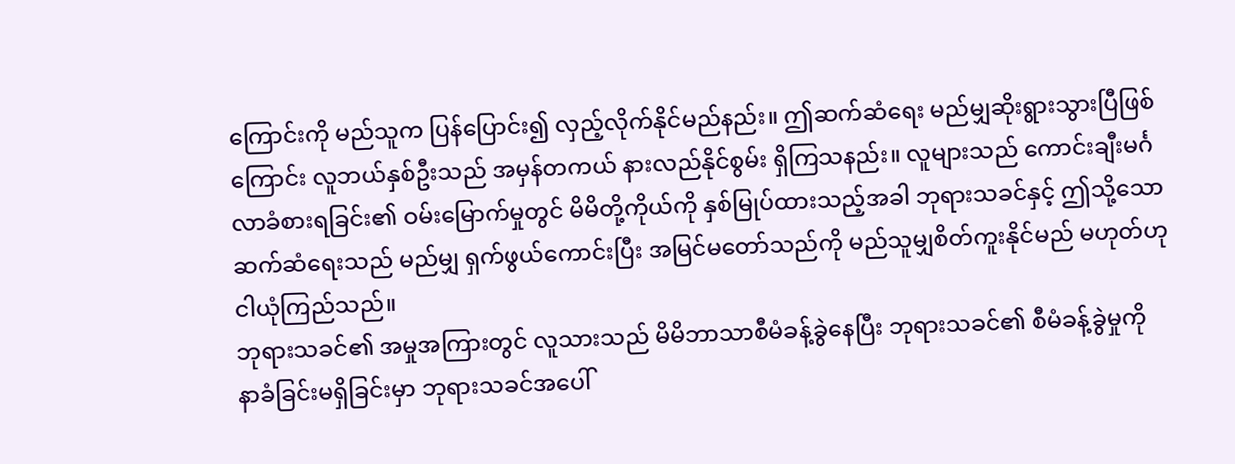ကြောင်းကို မည်သူက ပြန်ပြောင်း၍ လှည့်လိုက်နိုင်မည်နည်း။ ဤဆက်ဆံရေး မည်မျှဆိုးရွားသွားပြီဖြစ်ကြောင်း လူဘယ်နှစ်ဦးသည် အမှန်တကယ် နားလည်နိုင်စွမ်း ရှိကြသနည်း။ လူများသည် ကောင်းချီးမင်္ဂလာခံစားရခြင်း၏ ဝမ်းမြောက်မှုတွင် မိမိတို့ကိုယ်ကို နှစ်မြုပ်ထားသည့်အခါ ဘုရားသခင်နှင့် ဤသို့သောဆက်ဆံရေးသည် မည်မျှ ရှက်ဖွယ်ကောင်းပြီး အမြင်မတော်သည်ကို မည်သူမျှစိတ်ကူးနိုင်မည် မဟုတ်ဟု ငါယုံကြည်သည်။
ဘုရားသခင်၏ အမှုအကြားတွင် လူသားသည် မိမိဘာသာစီမံခန့်ခွဲနေပြီး ဘုရားသခင်၏ စီမံခန့်ခွဲမှုကို နာခံခြင်းမရှိခြင်းမှာ ဘုရားသခင်အပေါ်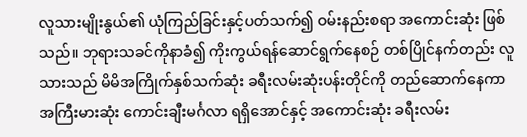လူသားမျိုးနွယ်၏ ယုံကြည်ခြင်းနှင့်ပတ်သက်၍ ဝမ်းနည်းစရာ အကောင်းဆုံး ဖြစ်သည်။ ဘုရားသခင်ကိုနာခံ၍ ကိုးကွယ်ရန်ဆောင်ရွက်နေစဉ် တစ်ပြိုင်နက်တည်း လူသားသည် မိမိအကြိုက်နှစ်သက်ဆုံး ခရီးလမ်းဆုံးပန်းတိုင်ကို တည်ဆောက်နေကာ အကြီးမားဆုံး ကောင်းချီးမင်္ဂလာ ရရှိအောင်နှင့် အကောင်းဆုံး ခရီးလမ်း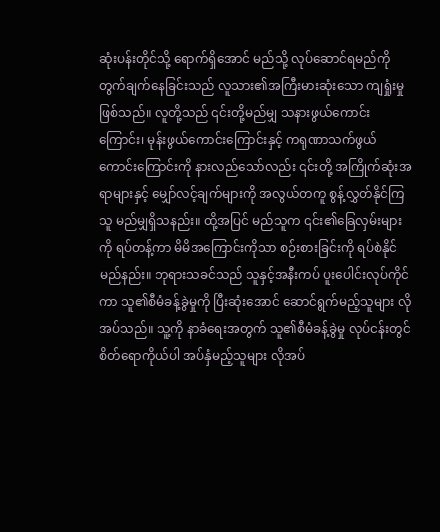ဆုံးပန်းတိုင်သို့ ရောက်ရှိအောင် မည်သို့ လုပ်ဆောင်ရမည်ကို တွက်ချက်နေခြင်းသည် လူသား၏အကြီးမားဆုံးသော ကျရှုံးမှုဖြစ်သည်။ လူတို့သည် ၎င်းတို့မည်မျှ သနားဖွယ်ကောင်းကြောင်း၊ မုန်းဖွယ်ကောင်းကြောင်းနှင့် ကရုဏာသက်ဖွယ် ကောင်းကြောင်းကို နားလည်သော်လည်း ၎င်းတို့ အကြိုက်ဆုံးအရာများနှင့် မျှော်လင့်ချက်များကို အလွယ်တကူ စွန့်လွှတ်နိုင်ကြသူ မည်မျှရှိသနည်း။ ထို့အပြင် မည်သူက ၎င်း၏ခြေလှမ်းများကို ရပ်တန့်ကာ မိမိအကြောင်းကိုသာ စဉ်းစားခြင်းကို ရပ်စဲနိုင်မည်နည်း။ ဘုရားသခင်သည် သူနှင့်အနီးကပ် ပူးပေါင်းလုပ်ကိုင်ကာ သူ၏စီမံခန့်ခွဲမှုကို ပြီးဆုံးအောင် ဆောင်ရွက်မည့်သူများ လိုအပ်သည်။ သူ့ကို နာခံရေးအတွက် သူ၏စီမံခန့်ခွဲမှု လုပ်ငန်းတွင် စိတ်ရောကိုယ်ပါ အပ်နှံမည့်သူများ လိုအပ်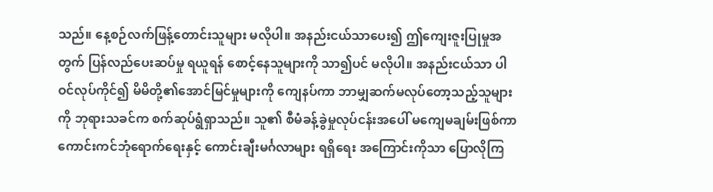သည်။ နေ့စဉ်လက်ဖြန့်တောင်းသူများ မလိုပါ။ အနည်းငယ်သာပေး၍ ဤကျေးဇူးပြုမှုအတွက် ပြန်လည်ပေးဆပ်မှု ရယူရန် စောင့်နေသူများကို သာ၍ပင် မလိုပါ။ အနည်းငယ်သာ ပါဝင်လုပ်ကိုင်၍ မိမိတို့၏အောင်မြင်မှုများကို ကျေနပ်ကာ ဘာမျှဆက်မလုပ်တော့သည့်သူများကို ဘုရားသခင်က စက်ဆုပ်ရွံရှာသည်။ သူ၏ စီမံခန့်ခွဲမှုလုပ်ငန်းအပေါ် မကျေမချမ်းဖြစ်ကာ ကောင်းကင်ဘုံရောက်ရေးနှင့် ကောင်းချီးမင်္ဂလာများ ရရှိရေး အကြောင်းကိုသာ ပြောလိုကြ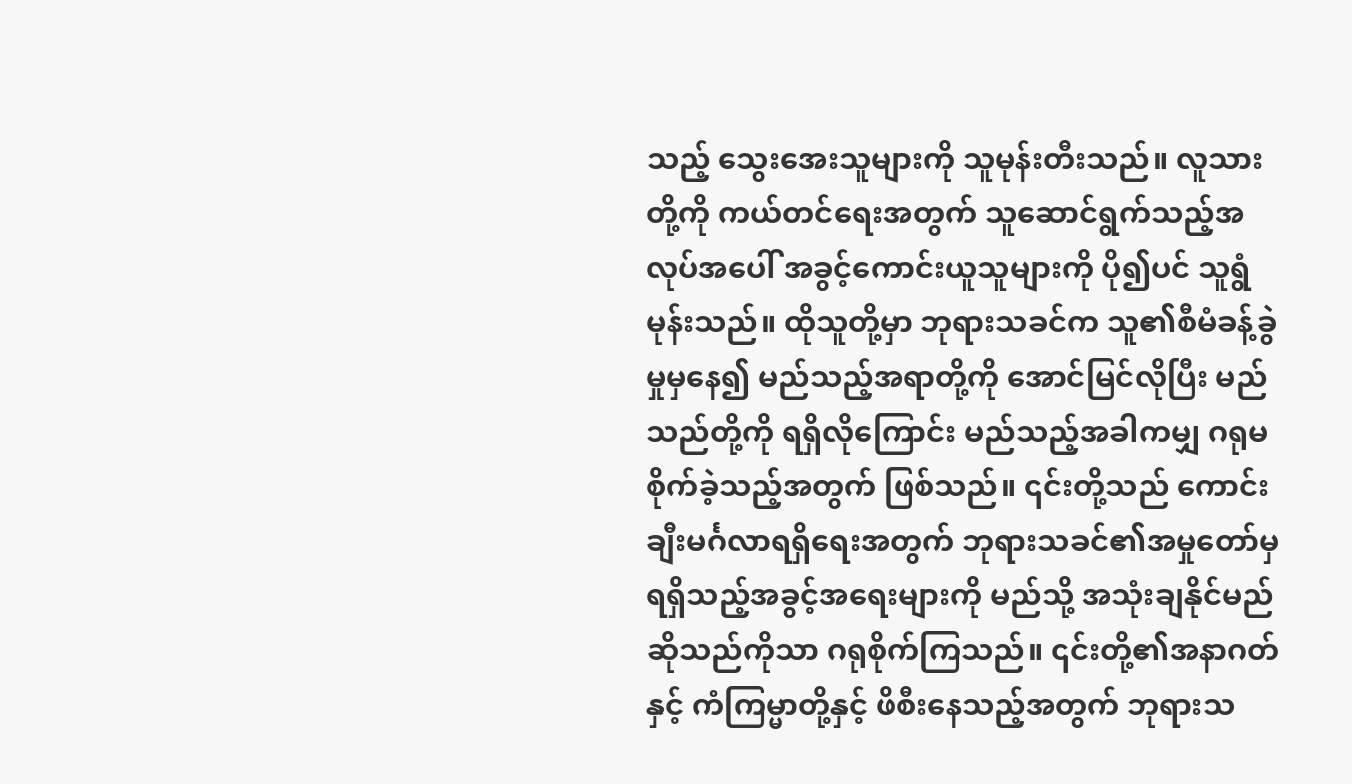သည့် သွေးအေးသူများကို သူမုန်းတီးသည်။ လူသားတို့ကို ကယ်တင်ရေးအတွက် သူဆောင်ရွက်သည့်အလုပ်အပေါ် အခွင့်ကောင်းယူသူများကို ပို၍ပင် သူရွံမုန်းသည်။ ထိုသူတို့မှာ ဘုရားသခင်က သူ၏စီမံခန့်ခွဲမှုမှနေ၍ မည်သည့်အရာတို့ကို အောင်မြင်လိုပြီး မည်သည်တို့ကို ရရှိလိုကြောင်း မည်သည့်အခါကမျှ ဂရုမစိုက်ခဲ့သည့်အတွက် ဖြစ်သည်။ ၎င်းတို့သည် ကောင်းချီးမင်္ဂလာရရှိရေးအတွက် ဘုရားသခင်၏အမှုတော်မှ ရရှိသည့်အခွင့်အရေးများကို မည်သို့ အသုံးချနိုင်မည်ဆိုသည်ကိုသာ ဂရုစိုက်ကြသည်။ ၎င်းတို့၏အနာဂတ်နှင့် ကံကြမ္မာတို့နှင့် ဖိစီးနေသည့်အတွက် ဘုရားသ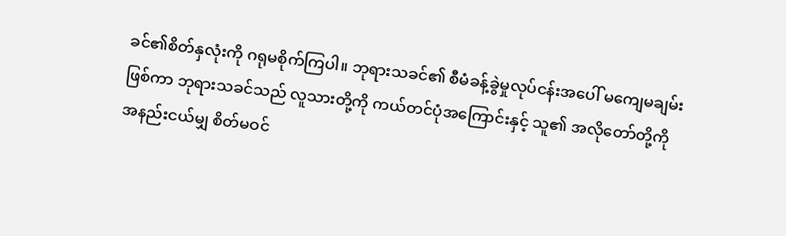ခင်၏စိတ်နှလုံးကို ဂရုမစိုက်ကြပါ။ ဘုရားသခင်၏ စီမံခန့်ခွဲမှုလုပ်ငန်းအပေါ် မကျေမချမ်းဖြစ်ကာ ဘုရားသခင်သည် လူသားတို့ကို ကယ်တင်ပုံအကြောင်းနှင့် သူ၏ အလိုတော်တို့ကို အနည်းငယ်မျှ စိတ်မဝင်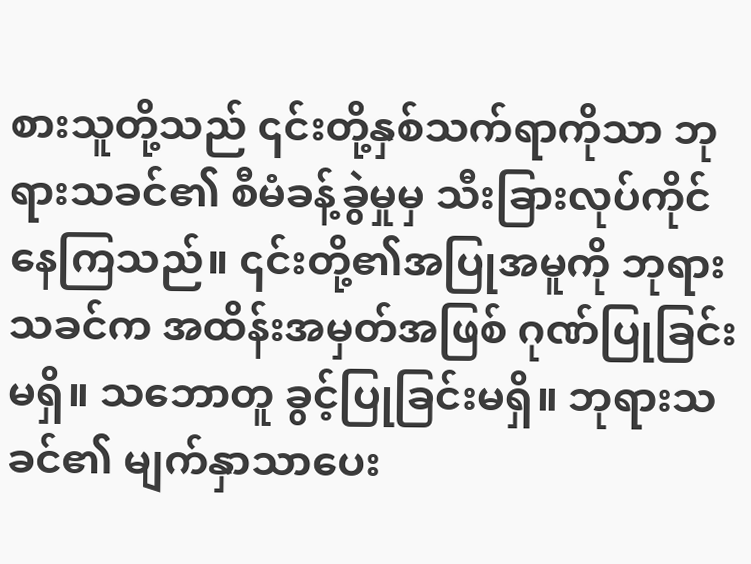စားသူတို့သည် ၎င်းတို့နှစ်သက်ရာကိုသာ ဘုရားသခင်၏ စီမံခန့်ခွဲမှုမှ သီးခြားလုပ်ကိုင်နေကြသည်။ ၎င်းတို့၏အပြုအမူကို ဘုရားသခင်က အထိန်းအမှတ်အဖြစ် ဂုဏ်ပြုခြင်းမရှိ။ သဘောတူ ခွင့်ပြုခြင်းမရှိ။ ဘုရားသခင်၏ မျက်နှာသာပေး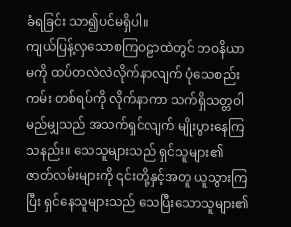ခံရခြင်း သာ၍ပင်မရှိပါ။
ကျယ်ပြန့်လှသောစကြဝဠာထဲတွင် ဘဝနိယာမကို ထပ်တလဲလဲလိုက်နာလျက် ပုံသေစည်းကမ်း တစ်ရပ်ကို လိုက်နာကာ သက်ရှိသတ္တဝါမည်မျှသည် အသက်ရှင်လျက် မျိုးပွားနေကြသနည်း။ သေသူများသည် ရှင်သူများ၏ဇာတ်လမ်းများကို ၎င်းတို့နှင့်အတူ ယူသွားကြပြီး ရှင်နေသူများသည် သေပြီးသောသူများ၏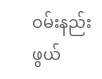ဝမ်းနည်းဖွယ်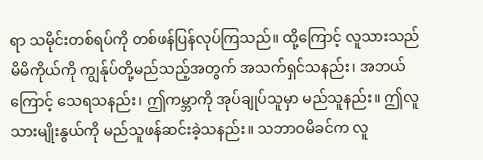ရာ သမိုင်းတစ်ရပ်ကို တစ်ဖန်ပြန်လုပ်ကြသည်။ ထို့ကြောင့် လူသားသည် မိမိကိုယ်ကို ကျွန်ုပ်တို့မည်သည့်အတွက် အသက်ရှင်သနည်း၊ အဘယ်ကြောင့် သေရသနည်း၊ ဤကမ္ဘာကို အုပ်ချုပ်သူမှာ မည်သူနည်း။ ဤလူသားမျိုးနွယ်ကို မည်သူဖန်ဆင်းခဲ့သနည်း။ သဘာဝမိခင်က လူ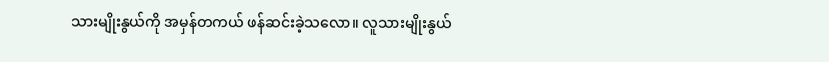သားမျိုးနွယ်ကို အမှန်တကယ် ဖန်ဆင်းခဲ့သလော။ လူသားမျိုးနွယ်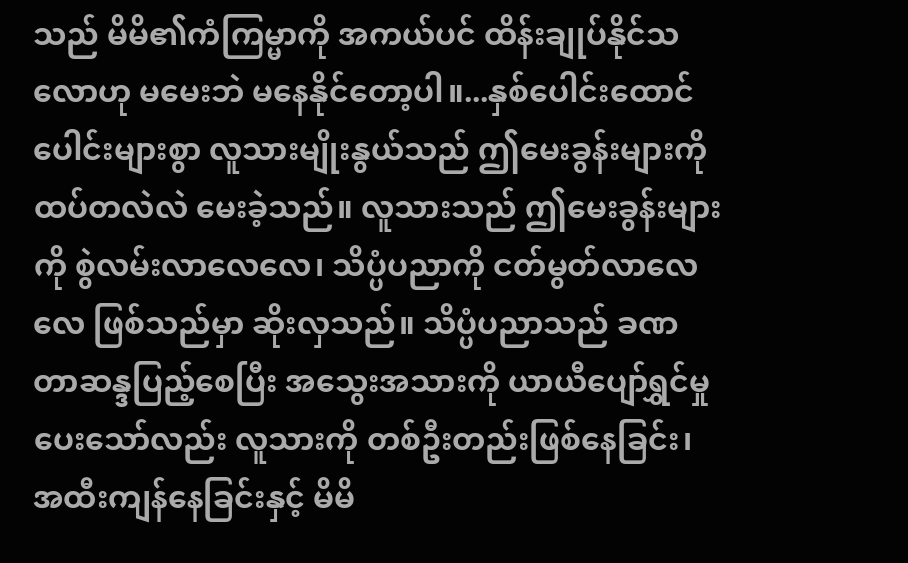သည် မိမိ၏ကံကြမ္မာကို အကယ်ပင် ထိန်းချုပ်နိုင်သလောဟု မမေးဘဲ မနေနိုင်တော့ပါ။...နှစ်ပေါင်းထောင်ပေါင်းများစွာ လူသားမျိုးနွယ်သည် ဤမေးခွန်းများကို ထပ်တလဲလဲ မေးခဲ့သည်။ လူသားသည် ဤမေးခွန်းများကို စွဲလမ်းလာလေလေ၊ သိပ္ပံပညာကို ငတ်မွတ်လာလေလေ ဖြစ်သည်မှာ ဆိုးလှသည်။ သိပ္ပံပညာသည် ခဏတာဆန္ဒပြည့်စေပြီး အသွေးအသားကို ယာယီပျော်ရွှင်မှု ပေးသော်လည်း လူသားကို တစ်ဦးတည်းဖြစ်နေခြင်း၊ အထီးကျန်နေခြင်းနှင့် မိမိ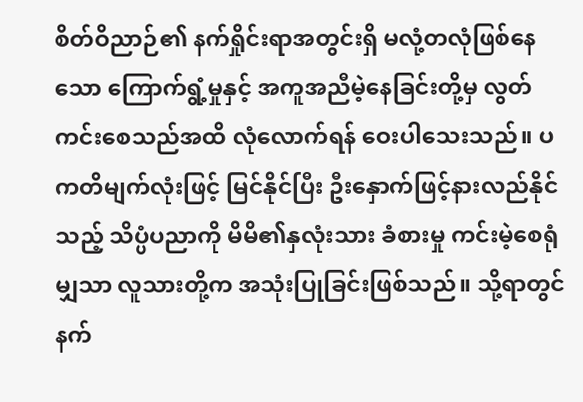စိတ်ဝိညာဉ်၏ နက်ရှိုင်းရာအတွင်းရှိ မလုံ့တလုံဖြစ်နေသော ကြောက်ရွံ့မှုနှင့် အကူအညီမဲ့နေခြင်းတို့မှ လွတ်ကင်းစေသည်အထိ လုံလောက်ရန် ဝေးပါသေးသည်။ ပကတိမျက်လုံးဖြင့် မြင်နိုင်ပြီး ဦးနှောက်ဖြင့်နားလည်နိုင်သည့် သိပ္ပံပညာကို မိမိ၏နှလုံးသား ခံစားမှု ကင်းမဲ့စေရုံမျှသာ လူသားတို့က အသုံးပြုခြင်းဖြစ်သည်။ သို့ရာတွင် နက်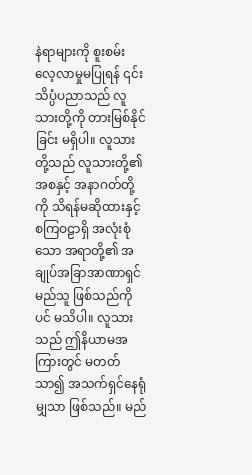နဲရာများကို စူးစမ်း လေ့လာမှုမပြုရန် ၎င်းသိပ္ပံပညာသည် လူသားတို့ကို တားမြစ်နိုင်ခြင်း မရှိပါ။ လူသားတို့သည် လူသားတို့၏အစနှင့် အနာဂတ်တို့ကို သိရန်မဆိုထားနှင့် စကြဝဠာရှိ အလုံးစုံသော အရာတို့၏ အချုပ်အခြာအာဏာရှင် မည်သူ ဖြစ်သည်ကိုပင် မသိပါ။ လူသားသည် ဤနိယာမအကြားတွင် မတတ်သာ၍ အသက်ရှင်နေရုံမျှသာ ဖြစ်သည်။ မည်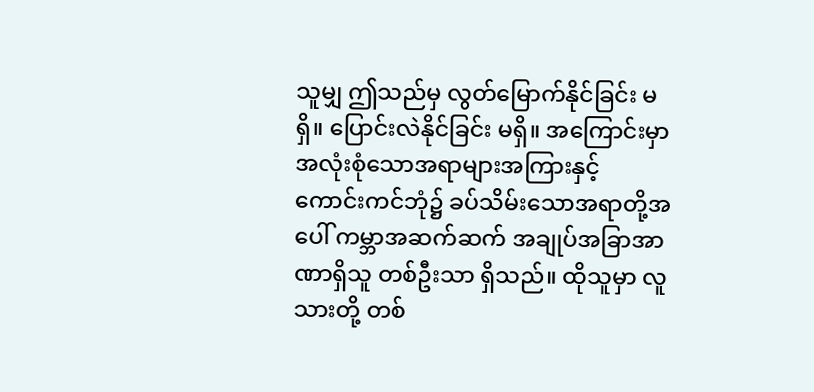သူမျှ ဤသည်မှ လွတ်မြောက်နိုင်ခြင်း မရှိ။ ပြောင်းလဲနိုင်ခြင်း မရှိ။ အကြောင်းမှာ အလုံးစုံသောအရာများအကြားနှင့် ကောင်းကင်ဘုံ၌ ခပ်သိမ်းသောအရာတို့အပေါ် ကမ္ဘာအဆက်ဆက် အချုပ်အခြာအာဏာရှိသူ တစ်ဦးသာ ရှိသည်။ ထိုသူမှာ လူသားတို့ တစ်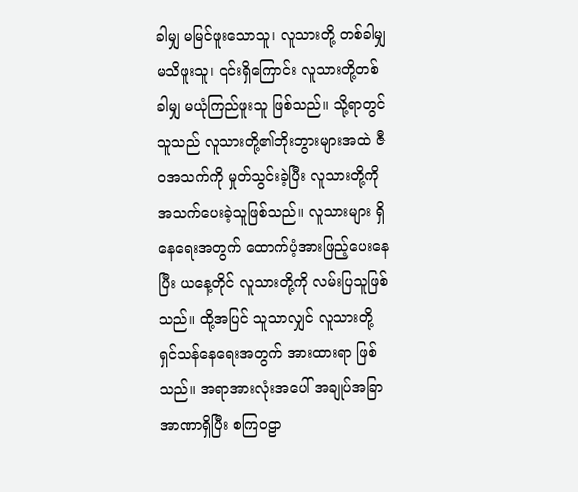ခါမျှ မမြင်ဖူးသောသူ၊ လူသားတို့ တစ်ခါမျှ မသိဖူးသူ၊ ၎င်းရှိကြောင်း လူသားတို့တစ်ခါမျှ မယုံကြည်ဖူးသူ ဖြစ်သည်။ သို့ရာတွင် သူသည် လူသားတို့၏ဘိုးဘွားများအထဲ ဇီဝအသက်ကို မှုတ်သွင်းခဲ့ပြီး လူသားတို့ကို အသက်ပေးခဲ့သူဖြစ်သည်။ လူသားများ ရှိနေရေးအတွက် ထောက်ပံ့အားဖြည့်ပေးနေပြီး ယနေ့တိုင် လူသားတို့ကို လမ်းပြသူဖြစ်သည်။ ထို့အပြင် သူသာလျှင် လူသားတို့ ရှင်သန်နေရေးအတွက် အားထားရာ ဖြစ်သည်။ အရာအားလုံးအပေါ် အချုပ်အခြာအာဏာရှိပြီး စကြဝဠာ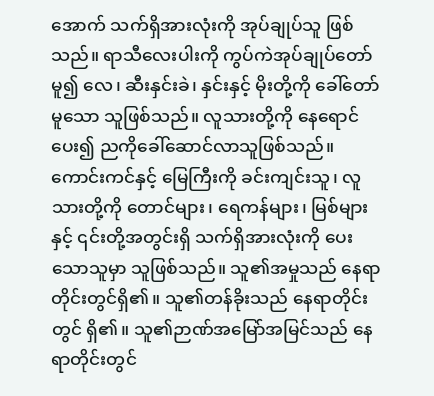အောက် သက်ရှိအားလုံးကို အုပ်ချုပ်သူ ဖြစ်သည်။ ရာသီလေးပါးကို ကွပ်ကဲအုပ်ချုပ်တော်မူ၍ လေ၊ ဆီးနှင်းခဲ၊ နှင်းနှင့် မိုးတို့ကို ခေါ်တော်မူသော သူဖြစ်သည်။ လူသားတို့ကို နေရောင်ပေး၍ ညကိုခေါ်ဆောင်လာသူဖြစ်သည်။ ကောင်းကင်နှင့် မြေကြီးကို ခင်းကျင်းသူ၊ လူသားတို့ကို တောင်များ၊ ရေကန်များ၊ မြစ်များနှင့် ၎င်းတို့အတွင်းရှိ သက်ရှိအားလုံးကို ပေးသောသူမှာ သူဖြစ်သည်။ သူ၏အမှုသည် နေရာတိုင်းတွင်ရှိ၏။ သူ၏တန်ခိုးသည် နေရာတိုင်းတွင် ရှိ၏။ သူ၏ဉာဏ်အမြော်အမြင်သည် နေရာတိုင်းတွင်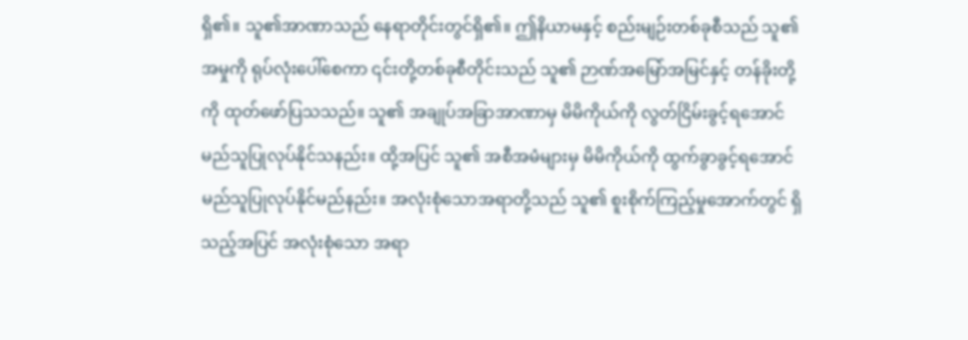ရှိ၏။ သူ၏အာဏာသည် နေရာတိုင်းတွင်ရှိ၏။ ဤနိယာမနှင့် စည်းမျဉ်းတစ်ခုစီသည် သူ၏ အမှုကို ရုပ်လုံးပေါ်စေကာ ၎င်းတို့တစ်ခုစီတိုင်းသည် သူ၏ ဉာဏ်အမြော်အမြင်နှင့် တန်ခိုးတို့ကို ထုတ်ဖော်ပြသသည်။ သူ၏ အချုပ်အခြာအာဏာမှ မိမိကိုယ်ကို လွတ်ငြိမ်းခွင့်ရအောင် မည်သူပြုလုပ်နိုင်သနည်း။ ထို့အပြင် သူ၏ အစီအမံများမှ မိမိကိုယ်ကို ထွက်ခွာခွင့်ရအောင် မည်သူပြုလုပ်နိုင်မည်နည်း။ အလုံးစုံသောအရာတို့သည် သူ၏ စူးစိုက်ကြည့်မှုအောက်တွင် ရှိသည့်အပြင် အလုံးစုံသော အရာ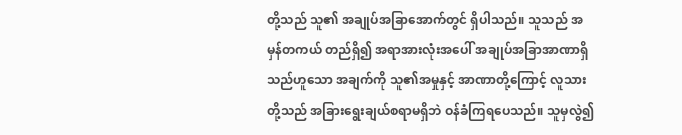တို့သည် သူ၏ အချုပ်အခြာအောက်တွင် ရှိပါသည်။ သူသည် အမှန်တကယ် တည်ရှိ၍ အရာအားလုံးအပေါ် အချုပ်အခြာအာဏာရှိသည်ဟူသော အချက်ကို သူ၏အမှုနှင့် အာဏာတို့ကြောင့် လူသားတို့သည် အခြားရွေးချယ်စရာမရှိဘဲ ဝန်ခံကြရပေသည်။ သူမှလွဲ၍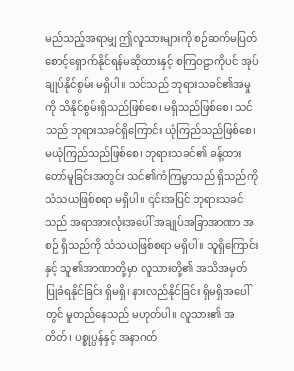မည်သည့်အရာမျှ ဤလူသားများကို စဉ်ဆက်မပြတ် စောင့်ရှောက်နိုင်ရန်မဆိုထားနှင့် စကြဝဠာကိုပင် အုပ်ချုပ်နိုင်စွမ်း မရှိပါ။ သင်သည် ဘုရားသခင်၏အမှုကို သိနိုင်စွမ်းရှိသည်ဖြစ်စေ၊ မရှိသည်ဖြစ်စေ၊ သင်သည် ဘုရားသခင်ရှိကြောင်း ယုံကြည်သည်ဖြစ်စေ၊ မယုံကြည်သည်ဖြစ်စေ၊ ဘုရားသခင်၏ ခန့်ထားတော်မူခြင်းအတွင်း သင်၏ကံကြမ္မာသည် ရှိသည်ကို သံသယဖြစ်စရာ မရှိပါ။ ၎င်းအပြင် ဘုရားသခင်သည် အရာအားလုံးအပေါ် အချုပ်အခြာအာဏာ အစဉ် ရှိသည်ကို သံသယဖြစ်စရာ မရှိပါ။ သူရှိကြောင်းနှင့် သူ၏အာဏာတို့မှာ လူသားတို့၏ အသိအမှတ် ပြုခံရနိုင်ခြင်း ရှိမရှိ၊ နားလည်နိုင်ခြင်း ရှိမရှိအပေါ်တွင် မူတည်နေသည် မဟုတ်ပါ။ လူသား၏ အတိတ်၊ ပစ္စုပ္ပန်နှင့် အနာဂတ်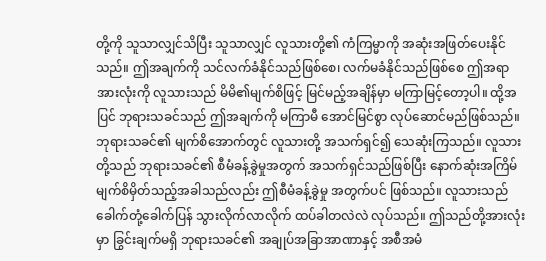တို့ကို သူသာလျှင်သိပြီး သူသာလျှင် လူသားတို့၏ ကံကြမ္မာကို အဆုံးအဖြတ်ပေးနိုင်သည်။ ဤအချက်ကို သင်လက်ခံနိုင်သည်ဖြစ်စေ၊ လက်မခံနိုင်သည်ဖြစ်စေ ဤအရာအားလုံးကို လူသားသည် မိမိ၏မျက်စိဖြင့် မြင်မည့်အချိန်မှာ မကြာမြင့်တော့ပါ။ ထို့အပြင် ဘုရားသခင်သည် ဤအချက်ကို မကြာမီ အောင်မြင်စွာ လုပ်ဆောင်မည်ဖြစ်သည်။ ဘုရားသခင်၏ မျက်စိအောက်တွင် လူသားတို့ အသက်ရှင်၍ သေဆုံးကြသည်။ လူသားတို့သည် ဘုရားသခင်၏ စီမံခန့်ခွဲမှုအတွက် အသက်ရှင်သည်ဖြစ်ပြီး နောက်ဆုံးအကြိမ် မျက်စိမှိတ်သည့်အခါသည်လည်း ဤစီမံခန့်ခွဲမှု အတွက်ပင် ဖြစ်သည်။ လူသားသည် ခေါက်တုံ့ခေါက်ပြန် သွားလိုက်လာလိုက် ထပ်ခါတလဲလဲ လုပ်သည်။ ဤသည်တို့အားလုံးမှာ ခြွင်းချက်မရှိ ဘုရားသခင်၏ အချုပ်အခြာအာဏာနှင့် အစီအမံ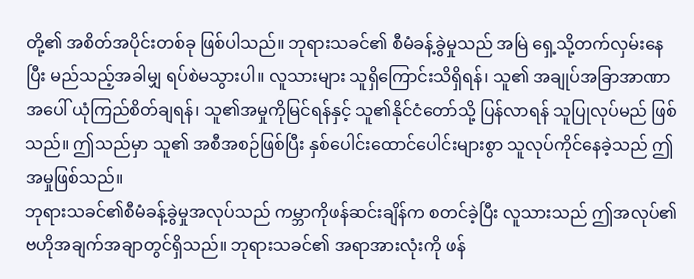တို့၏ အစိတ်အပိုင်းတစ်ခု ဖြစ်ပါသည်။ ဘုရားသခင်၏ စီမံခန့်ခွဲမှုသည် အမြဲ ရှေ့သို့တက်လှမ်းနေပြီး မည်သည့်အခါမျှ ရပ်စဲမသွားပါ။ လူသားများ သူရှိကြောင်းသိရှိရန်၊ သူ၏ အချုပ်အခြာအာဏာအပေါ် ယုံကြည်စိတ်ချရန်၊ သူ၏အမှုကိုမြင်ရန်နှင့် သူ၏နိုင်ငံတော်သို့ ပြန်လာရန် သူပြုလုပ်မည် ဖြစ်သည်။ ဤသည်မှာ သူ၏ အစီအစဉ်ဖြစ်ပြီး နှစ်ပေါင်းထောင်ပေါင်းများစွာ သူလုပ်ကိုင်နေခဲ့သည် ဤအမှုဖြစ်သည်။
ဘုရားသခင်၏စီမံခန့်ခွဲမှုအလုပ်သည် ကမ္ဘာကိုဖန်ဆင်းချိန်က စတင်ခဲ့ပြီး လူသားသည် ဤအလုပ်၏ ဗဟိုအချက်အချာတွင်ရှိသည်။ ဘုရားသခင်၏ အရာအားလုံးကို ဖန်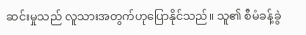ဆင်းမှုသည် လူသားအတွက်ဟုပြောနိုင်သည်။ သူ၏ စီမံခန့်ခွဲ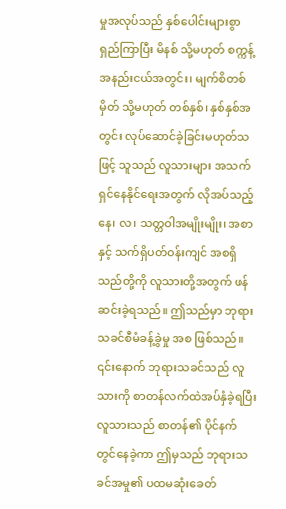မှုအလုပ်သည် နှစ်ပေါင်းများစွာ ရှည်ကြာပြီး မိနစ် သို့မဟုတ် စက္ကန့် အနည်းငယ်အတွင်း၊ မျက်စိတစ်မှိတ် သို့မဟုတ် တစ်နှစ်၊ နှစ်နှစ်အတွင်း လုပ်ဆောင်ခဲ့ခြင်းမဟုတ်သဖြင့် သူသည် လူသားများ အသက်ရှင်နေနိုင်ရေးအတွက် လိုအပ်သည့် နေ၊ လ၊ သတ္တဝါအမျိုးမျိုး၊ အစာနှင့် သက်ရှိပတ်ဝန်းကျင် အစရှိသည်တို့ကို လူသားတို့အတွက် ဖန်ဆင်းခဲ့ရသည်။ ဤသည်မှာ ဘုရားသခင်စီမံခန့်ခွဲမှု အစ ဖြစ်သည်။
၎င်းနောက် ဘုရားသခင်သည် လူသားကို စာတန်လက်ထဲအပ်နှံခဲ့ရပြီး လူသားသည် စာတန်၏ ပိုင်နက်တွင်နေခဲ့ကာ ဤမှသည် ဘုရားသခင်အမှု၏ ပထမဆုံးခေတ်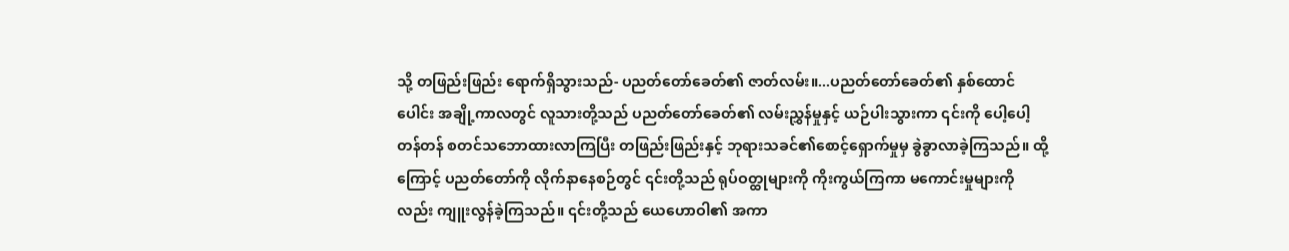သို့ တဖြည်းဖြည်း ရောက်ရှိသွားသည်- ပညတ်တော်ခေတ်၏ ဇာတ်လမ်း။...ပညတ်တော်ခေတ်၏ နှစ်ထောင်ပေါင်း အချို့ကာလတွင် လူသားတို့သည် ပညတ်တော်ခေတ်၏ လမ်းညွှန်မှုနှင့် ယဉ်ပါးသွားကာ ၎င်းကို ပေါ့ပေါ့တန်တန် စတင်သဘောထားလာကြပြီး တဖြည်းဖြည်းနှင့် ဘုရားသခင်၏စောင့်ရှောက်မှုမှ ခွဲခွာလာခဲ့ကြသည်။ ထို့ကြောင့် ပညတ်တော်ကို လိုက်နာနေစဉ်တွင် ၎င်းတို့သည် ရုပ်ဝတ္ထုများကို ကိုးကွယ်ကြကာ မကောင်းမှုများကိုလည်း ကျူးလွန်ခဲ့ကြသည်။ ၎င်းတို့သည် ယေဟောဝါ၏ အကာ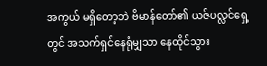အကွယ် မရှိတော့ဘဲ ဗိမာန်တော်၏ ယဇ်ပလ္လင်ရှေ့တွင် အသက်ရှင်နေရုံမျှသာ နေထိုင်သွား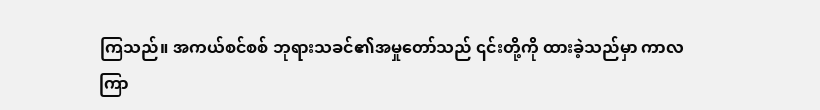ကြသည်။ အကယ်စင်စစ် ဘုရားသခင်၏အမှုတော်သည် ၎င်းတို့ကို ထားခဲ့သည်မှာ ကာလကြာ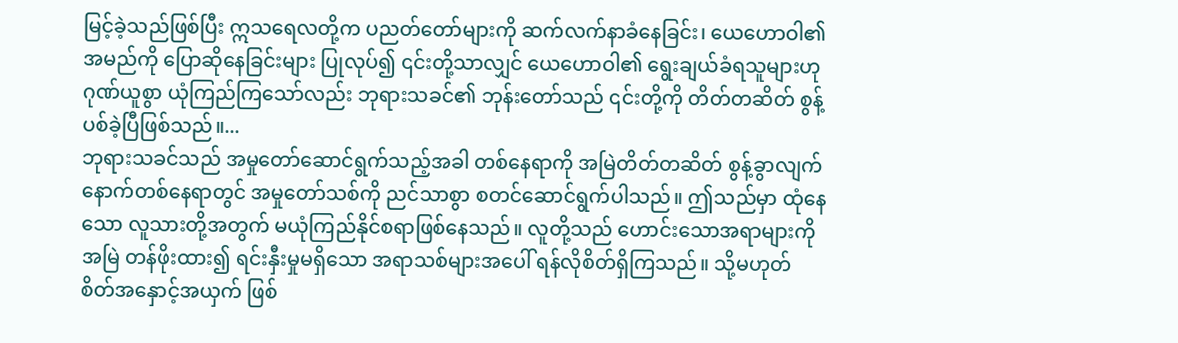မြင့်ခဲ့သည်ဖြစ်ပြီး ဣသရေလတို့က ပညတ်တော်များကို ဆက်လက်နာခံနေခြင်း၊ ယေဟောဝါ၏ အမည်ကို ပြောဆိုနေခြင်းများ ပြုလုပ်၍ ၎င်းတို့သာလျှင် ယေဟောဝါ၏ ရွေးချယ်ခံရသူများဟု ဂုဏ်ယူစွာ ယုံကြည်ကြသော်လည်း ဘုရားသခင်၏ ဘုန်းတော်သည် ၎င်းတို့ကို တိတ်တဆိတ် စွန့်ပစ်ခဲ့ပြီဖြစ်သည်။...
ဘုရားသခင်သည် အမှုတော်ဆောင်ရွက်သည့်အခါ တစ်နေရာကို အမြဲတိတ်တဆိတ် စွန့်ခွာလျက် နောက်တစ်နေရာတွင် အမှုတော်သစ်ကို ညင်သာစွာ စတင်ဆောင်ရွက်ပါသည်။ ဤသည်မှာ ထုံနေသော လူသားတို့အတွက် မယုံကြည်နိုင်စရာဖြစ်နေသည်။ လူတို့သည် ဟောင်းသောအရာများကို အမြဲ တန်ဖိုးထား၍ ရင်းနှီးမှုမရှိသော အရာသစ်များအပေါ် ရန်လိုစိတ်ရှိကြသည်။ သို့မဟုတ် စိတ်အနှောင့်အယှက် ဖြစ်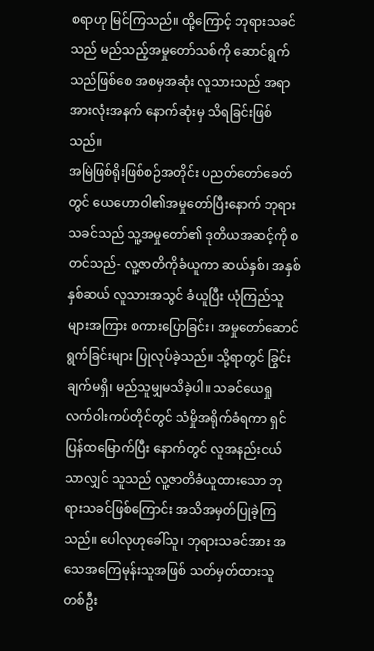စရာဟု မြင်ကြသည်။ ထို့ကြောင့် ဘုရားသခင်သည် မည်သည့်အမှုတော်သစ်ကို ဆောင်ရွက်သည်ဖြစ်စေ အစမှအဆုံး လူသားသည် အရာအားလုံးအနက် နောက်ဆုံးမှ သိရခြင်းဖြစ်သည်။
အမြဲဖြစ်ရိုးဖြစ်စဉ်အတိုင်း ပညတ်တော်ခေတ်တွင် ယေဟောဝါ၏အမှုတော်ပြီးနောက် ဘုရားသခင်သည် သူ့အမှုတော်၏ ဒုတိယအဆင့်ကို စတင်သည်- လူ့ဇာတိကိုခံယူကာ ဆယ်နှစ်၊ အနှစ်နှစ်ဆယ် လူသားအသွင် ခံယူပြီး ယုံကြည်သူများအကြား စကားပြောခြင်း၊ အမှုတော်ဆောင်ရွက်ခြင်းများ ပြုလုပ်ခဲ့သည်။ သို့ရာတွင် ခြွင်းချက်မရှိ၊ မည်သူမျှမသိခဲ့ပါ။ သခင်ယေရှု လက်ဝါးကပ်တိုင်တွင် သံမှိုအရိုက်ခံရကာ ရှင်ပြန်ထမြောက်ပြီး နောက်တွင် လူအနည်းငယ်သာလျှင် သူသည် လူ့ဇာတိခံယူထားသော ဘုရားသခင်ဖြစ်ကြောင်း အသိအမှတ်ပြုခဲ့ကြသည်။ ပေါလုဟုခေါ်သူ၊ ဘုရားသခင်အား အသေအကြေမုန်းသူအဖြစ် သတ်မှတ်ထားသူ တစ်ဦး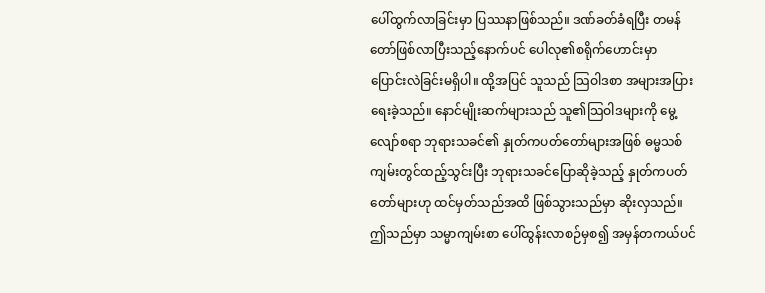ပေါ်ထွက်လာခြင်းမှာ ပြဿနာဖြစ်သည်။ ဒဏ်ခတ်ခံရပြီး တမန်တော်ဖြစ်လာပြီးသည့်နောက်ပင် ပေါလု၏စရိုက်ဟောင်းမှာ ပြောင်းလဲခြင်းမရှိပါ။ ထို့အပြင် သူသည် သြဝါဒစာ အများအပြားရေးခဲ့သည်။ နောင်မျိုးဆက်များသည် သူ၏သြဝါဒများကို မွေ့လျော်စရာ ဘုရားသခင်၏ နှုတ်ကပတ်တော်များအဖြစ် ဓမ္မသစ်ကျမ်းတွင်ထည့်သွင်းပြီး ဘုရားသခင်ပြောဆိုခဲ့သည့် နှုတ်ကပတ်တော်များဟု ထင်မှတ်သည်အထိ ဖြစ်သွားသည်မှာ ဆိုးလှသည်။ ဤသည်မှာ သမ္မာကျမ်းစာ ပေါ်ထွန်းလာစဉ်မှစ၍ အမှန်တကယ်ပင်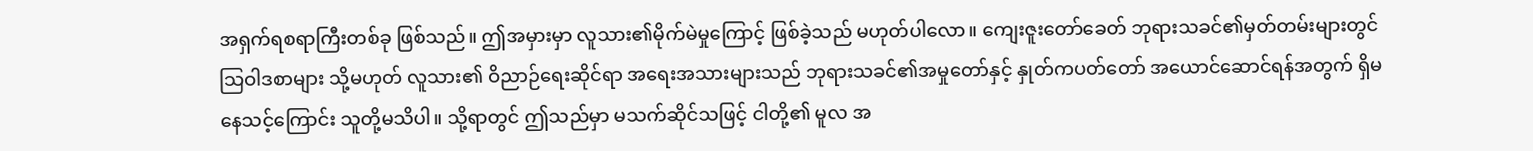အရှက်ရစရာကြီးတစ်ခု ဖြစ်သည်။ ဤအမှားမှာ လူသား၏မိုက်မဲမှုကြောင့် ဖြစ်ခဲ့သည် မဟုတ်ပါလော။ ကျေးဇူးတော်ခေတ် ဘုရားသခင်၏မှတ်တမ်းများတွင် သြဝါဒစာများ သို့မဟုတ် လူသား၏ ဝိညာဉ်ရေးဆိုင်ရာ အရေးအသားများသည် ဘုရားသခင်၏အမှုတော်နှင့် နှုတ်ကပတ်တော် အယောင်ဆောင်ရန်အတွက် ရှိမနေသင့်ကြောင်း သူတို့မသိပါ။ သို့ရာတွင် ဤသည်မှာ မသက်ဆိုင်သဖြင့် ငါတို့၏ မူလ အ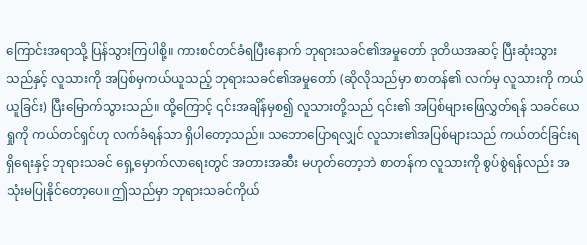ကြောင်းအရာသို့ ပြန်သွားကြပါစို့။ ကားစင်တင်ခံရပြီးနောက် ဘုရားသခင်၏အမှုတော် ဒုတိယအဆင့် ပြီးဆုံးသွားသည်နှင့် လူသားကို အပြစ်မှကယ်ယူသည့် ဘုရားသခင်၏အမှုတော် (ဆိုလိုသည်မှာ စာတန်၏ လက်မှ လူသားကို ကယ်ယူခြင်း) ပြီးမြောက်သွားသည်။ ထို့ကြောင့် ၎င်းအချိန်မှစ၍ လူသားတို့သည် ၎င်း၏ အပြစ်များဖြေလွှတ်ရန် သခင်ယေရှုကို ကယ်တင်ရှင်ဟု လက်ခံရန်သာ ရှိပါတော့သည်။ သဘောပြောရလျှင် လူသား၏အပြစ်များသည် ကယ်တင်ခြင်းရရှိရေးနှင့် ဘုရားသခင် ရှေ့မှောက်လာရေးတွင် အတားအဆီး မဟုတ်တော့ဘဲ စာတန်က လူသားကို စွပ်စွဲရန်လည်း အသုံးမပြုနိုင်တော့ပေ။ ဤသည်မှာ ဘုရားသခင်ကိုယ်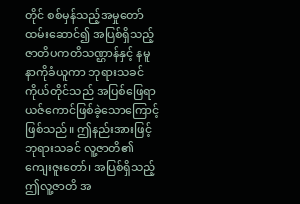တိုင် စစ်မှန်သည့်အမှုတော်ထမ်းဆောင်၍ အပြစ်ရှိသည့် ဇာတိပကတိသဏ္ဌာန်နှင့် နမူနာကိုခံယူကာ ဘုရားသခင်ကိုယ်တိုင်သည် အပြစ်ဖြေရာ ယဇ်ကောင်ဖြစ်ခဲ့သောကြောင့် ဖြစ်သည်။ ဤနည်းအားဖြင့် ဘုရားသခင် လူ့ဇာတိ၏ ကျေးဇူးတော်၊ အပြစ်ရှိသည့် ဤလူ့ဇာတိ အ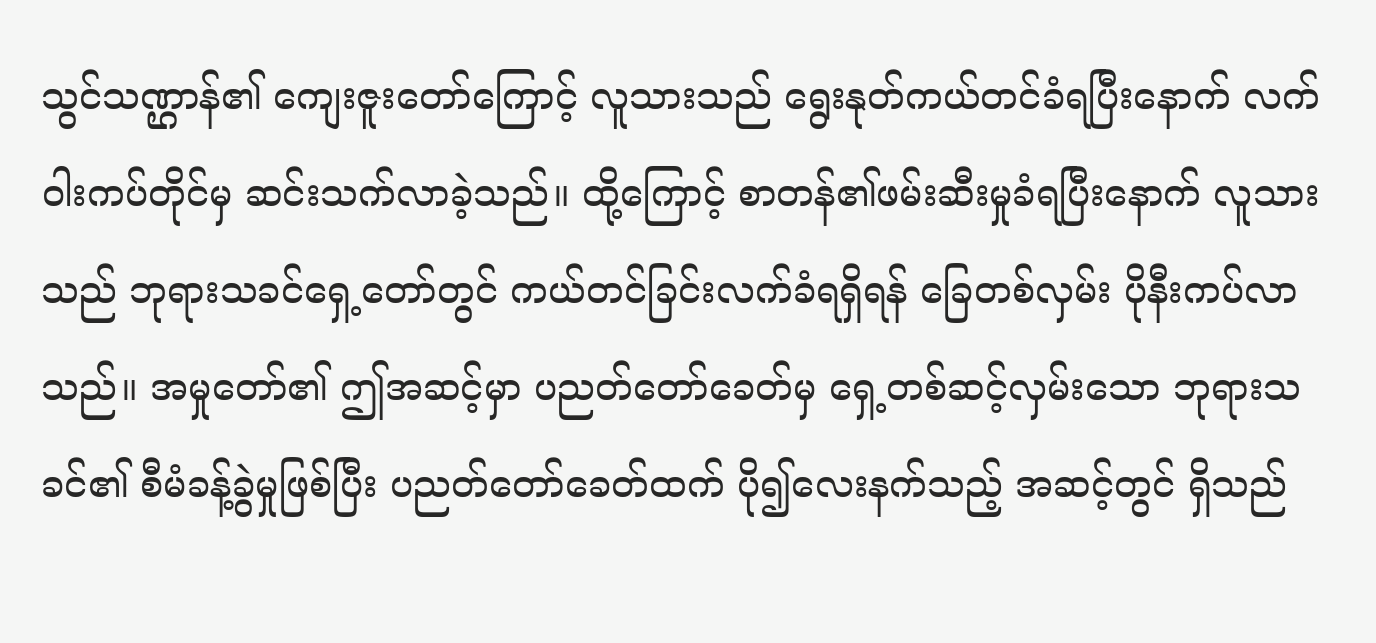သွင်သဏ္ဌာန်၏ ကျေးဇူးတော်ကြောင့် လူသားသည် ရွေးနုတ်ကယ်တင်ခံရပြီးနောက် လက်ဝါးကပ်တိုင်မှ ဆင်းသက်လာခဲ့သည်။ ထို့ကြောင့် စာတန်၏ဖမ်းဆီးမှုခံရပြီးနောက် လူသားသည် ဘုရားသခင်ရှေ့တော်တွင် ကယ်တင်ခြင်းလက်ခံရရှိရန် ခြေတစ်လှမ်း ပိုနီးကပ်လာသည်။ အမှုတော်၏ ဤအဆင့်မှာ ပညတ်တော်ခေတ်မှ ရှေ့တစ်ဆင့်လှမ်းသော ဘုရားသခင်၏ စီမံခန့်ခွဲမှုဖြစ်ပြီး ပညတ်တော်ခေတ်ထက် ပို၍လေးနက်သည့် အဆင့်တွင် ရှိသည်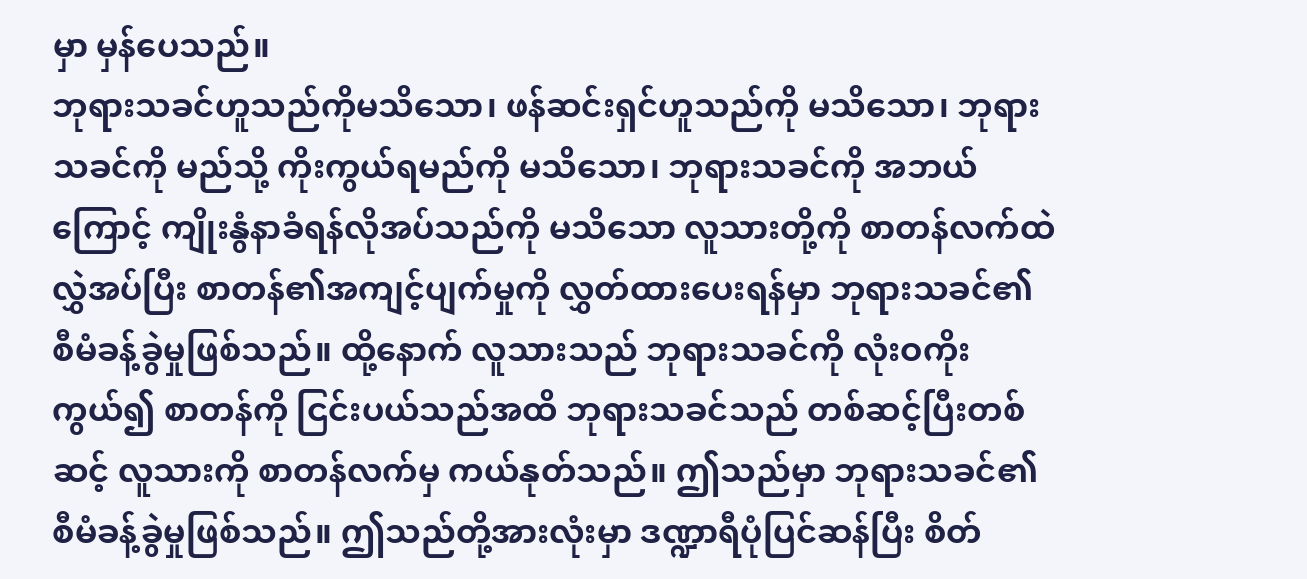မှာ မှန်ပေသည်။
ဘုရားသခင်ဟူသည်ကိုမသိသော၊ ဖန်ဆင်းရှင်ဟူသည်ကို မသိသော၊ ဘုရားသခင်ကို မည်သို့ ကိုးကွယ်ရမည်ကို မသိသော၊ ဘုရားသခင်ကို အဘယ်ကြောင့် ကျိုးနွံနာခံရန်လိုအပ်သည်ကို မသိသော လူသားတို့ကို စာတန်လက်ထဲ လွှဲအပ်ပြီး စာတန်၏အကျင့်ပျက်မှုကို လွှတ်ထားပေးရန်မှာ ဘုရားသခင်၏ စီမံခန့်ခွဲမှုဖြစ်သည်။ ထို့နောက် လူသားသည် ဘုရားသခင်ကို လုံးဝကိုးကွယ်၍ စာတန်ကို ငြင်းပယ်သည်အထိ ဘုရားသခင်သည် တစ်ဆင့်ပြီးတစ်ဆင့် လူသားကို စာတန်လက်မှ ကယ်နုတ်သည်။ ဤသည်မှာ ဘုရားသခင်၏ စီမံခန့်ခွဲမှုဖြစ်သည်။ ဤသည်တို့အားလုံးမှာ ဒဏ္ဍာရီပုံပြင်ဆန်ပြီး စိတ်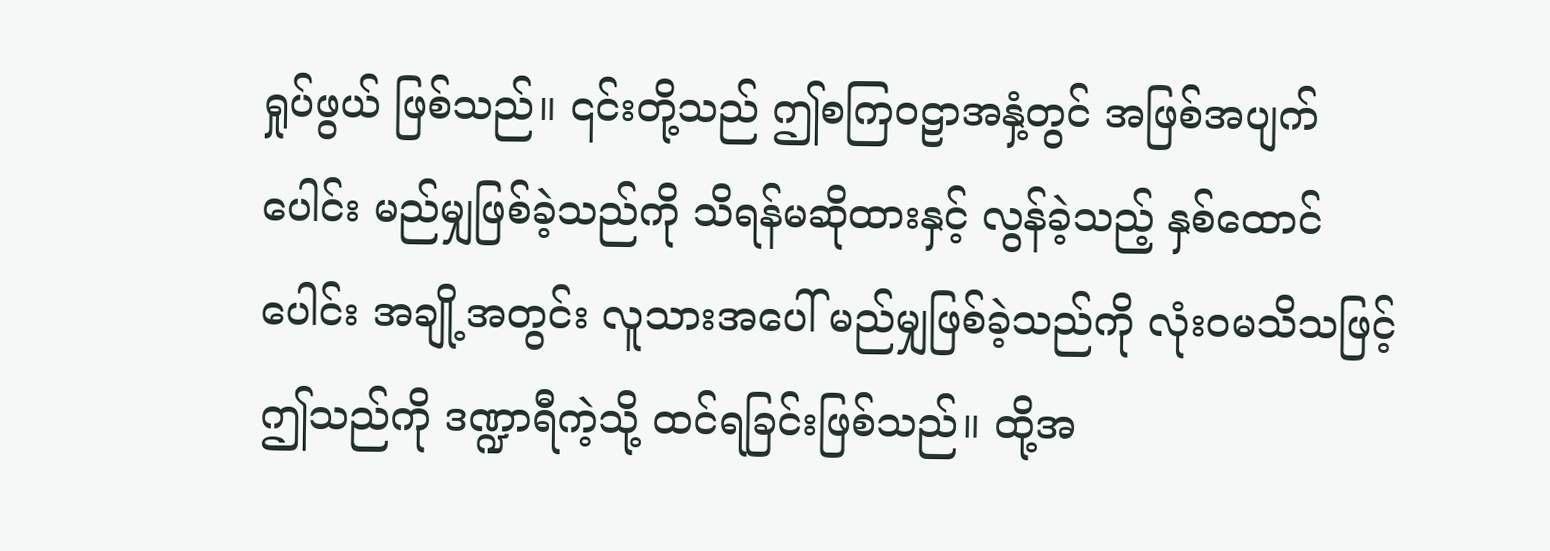ရှုပ်ဖွယ် ဖြစ်သည်။ ၎င်းတို့သည် ဤစကြဝဠာအနှံ့တွင် အဖြစ်အပျက်ပေါင်း မည်မျှဖြစ်ခဲ့သည်ကို သိရန်မဆိုထားနှင့် လွန်ခဲ့သည့် နှစ်ထောင်ပေါင်း အချို့အတွင်း လူသားအပေါ် မည်မျှဖြစ်ခဲ့သည်ကို လုံးဝမသိသဖြင့် ဤသည်ကို ဒဏ္ဍာရီကဲ့သို့ ထင်ရခြင်းဖြစ်သည်။ ထို့အ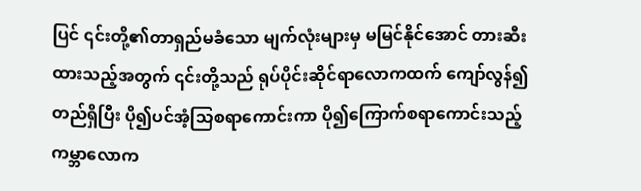ပြင် ၎င်းတို့၏တာရှည်မခံသော မျက်လုံးများမှ မမြင်နိုင်အောင် တားဆီးထားသည့်အတွက် ၎င်းတို့သည် ရုပ်ပိုင်းဆိုင်ရာလောကထက် ကျော်လွန်၍တည်ရှိပြီး ပို၍ပင်အံ့သြစရာကောင်းကာ ပို၍ကြောက်စရာကောင်းသည့် ကမ္ဘာလောက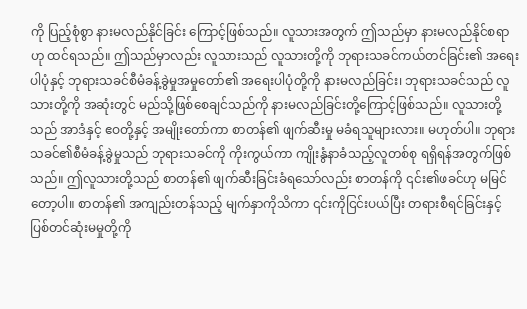ကို ပြည့်စုံစွာ နားမလည်နိုင်ခြင်း ကြောင့်ဖြစ်သည်။ လူသားအတွက် ဤသည်မှာ နားမလည်နိုင်စရာဟု ထင်ရသည်။ ဤသည်မှာလည်း လူသားသည် လူသားတို့ကို ဘုရားသခင်ကယ်တင်ခြင်း၏ အရေးပါပုံနှင့် ဘုရားသခင်စီမံခန့်ခွဲမှုအမှုတော်၏ အရေးပါပုံတို့ကို နားမလည်ခြင်း၊ ဘုရားသခင်သည် လူသားတို့ကို အဆုံးတွင် မည်သို့ဖြစ်စေချင်သည်ကို နားမလည်ခြင်းတို့ကြောင့်ဖြစ်သည်။ လူသားတို့သည် အာဒံနှင့် ဧဝတို့နှင့် အမျိုးတော်ကာ စာတန်၏ ဖျက်ဆီးမှု မခံရသူများလား။ မဟုတ်ပါ။ ဘုရားသခင်၏စီမံခန့်ခွဲမှုသည် ဘုရားသခင်ကို ကိုးကွယ်ကာ ကျိုးနွံနာခံသည့်လူတစ်စု ရရှိရန်အတွက်ဖြစ်သည်။ ဤလူသားတို့သည် စာတန်၏ ဖျက်ဆီးခြင်းခံရသော်လည်း စာတန်ကို ၎င်း၏ဖခင်ဟု မမြင်တော့ပါ။ စာတန်၏ အကျည်းတန်သည့် မျက်နှာကိုသိကာ ၎င်းကိုငြင်းပယ်ပြီး တရားစီရင်ခြင်းနှင့် ပြစ်တင်ဆုံးမမှုတို့ကို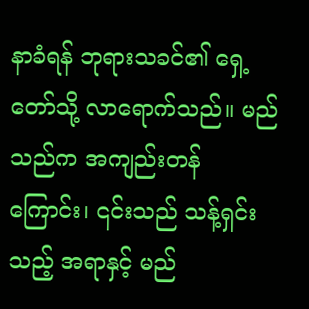နာခံရန် ဘုရားသခင်၏ ရှေ့တော်သို့ လာရောက်သည်။ မည်သည်က အကျည်းတန်ကြောင်း၊ ၎င်းသည် သန့်ရှင်းသည့် အရာနှင့် မည်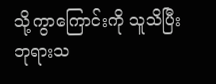သို့ကွာကြောင်းကို သူသိပြီး ဘုရားသ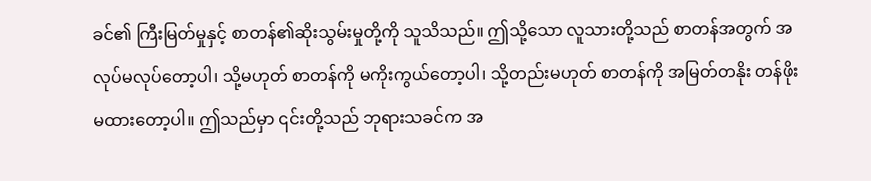ခင်၏ ကြီးမြတ်မှုနှင့် စာတန်၏ဆိုးသွမ်းမှုတို့ကို သူသိသည်။ ဤသို့သော လူသားတို့သည် စာတန်အတွက် အလုပ်မလုပ်တော့ပါ၊ သို့မဟုတ် စာတန်ကို မကိုးကွယ်တော့ပါ၊ သို့တည်းမဟုတ် စာတန်ကို အမြတ်တနိုး တန်ဖိုးမထားတော့ပါ။ ဤသည်မှာ ၎င်းတို့သည် ဘုရားသခင်က အ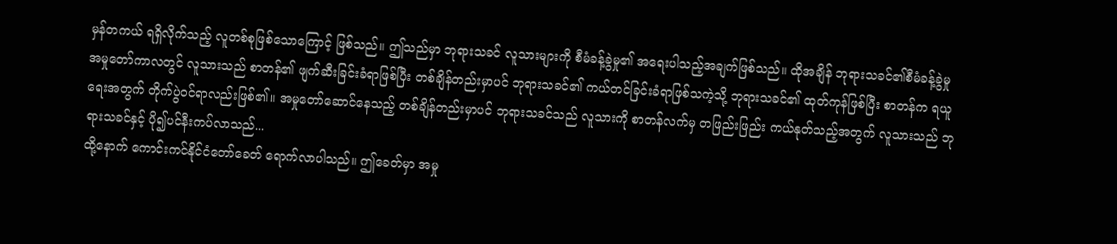မှန်တကယ် ရရှိလိုက်သည့် လူတစ်စုဖြစ်သောကြောင့် ဖြစ်သည်။ ဤသည်မှာ ဘုရားသခင် လူသားများကို စီမံခန့်ခွဲမှု၏ အရေးပါသည့်အချက်ဖြစ်သည်။ ထိုအချိန် ဘုရားသခင်၏စီမံခန့်ခွဲမှု အမှုတော်ကာလတွင် လူသားသည် စာတန်၏ ဖျက်ဆီးခြင်းခံရာဖြစ်ပြီး တစ်ချိန်တည်းမှာပင် ဘုရားသခင်၏ ကယ်တင်ခြင်းခံရာဖြစ်သကဲ့သို့ ဘုရားသခင်၏ ထုတ်ကုန်ဖြစ်ပြီး စာတန်က ရယူရေးအတွက် တိုက်ပွဲဝင်ရာလည်းဖြစ်၏။ အမှုတော်ဆောင်နေသည့် တစ်ချိန်တည်းမှာပင် ဘုရားသခင်သည် လူသားကို စာတန်လက်မှ တဖြည်းဖြည်း ကယ်နုတ်သည့်အတွက် လူသားသည် ဘုရားသခင်နှင့် ပို၍ပင်နီးကပ်လာသည်...
ထို့နောက် ကောင်းကင်နိုင်ငံတော်ခေတ် ရောက်လာပါသည်။ ဤခေတ်မှာ အမှု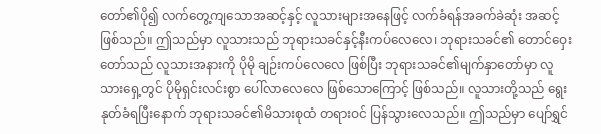တော်၏ပို၍ လက်တွေ့ကျသောအဆင့်နှင့် လူသားများအနေဖြင့် လက်ခံရန်အခက်ခဲဆုံး အဆင့်ဖြစ်သည်။ ဤသည်မှာ လူသားသည် ဘုရားသခင်နှင့်နီးကပ်လေလေ၊ ဘုရားသခင်၏ တောင်ဝှေးတော်သည် လူသားအနားကို ပိုမို ချဉ်းကပ်လေလေ ဖြစ်ပြီး ဘုရားသခင်၏မျက်နှာတော်မှာ လူသားရှေ့တွင် ပိုမိုရှင်းလင်းစွာ ပေါ်လာလေလေ ဖြစ်သောကြောင့် ဖြစ်သည်။ လူသားတို့သည် ရွေးနုတ်ခံရပြီးနောက် ဘုရားသခင်၏မိသားစုထံ တရားဝင် ပြန်သွားလေသည်။ ဤသည်မှာ ပျော်ရွှင်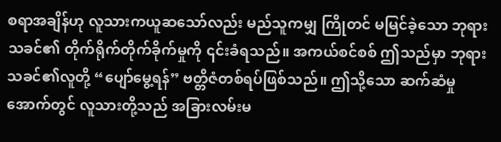စရာအချိန်ဟု လူသားကယူဆသော်လည်း မည်သူကမျှ ကြိုတင် မမြင်ခဲ့သော ဘုရားသခင်၏ တိုက်ရိုက်တိုက်ခိုက်မှုကို ၎င်းခံရသည်။ အကယ်စင်စစ် ဤသည်မှာ ဘုရားသခင်၏လူတို့ “ပျော်မွေ့ရန်” ဗတ္တိဇံတစ်ရပ်ဖြစ်သည်။ ဤသို့သော ဆက်ဆံမှုအောက်တွင် လူသားတို့သည် အခြားလမ်းမ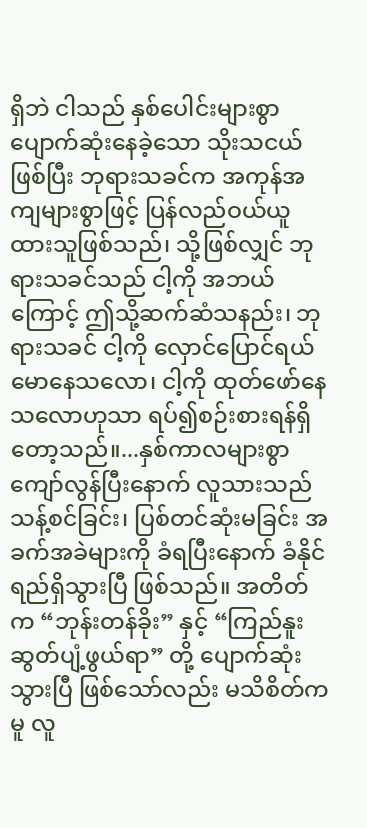ရှိဘဲ ငါသည် နှစ်ပေါင်းများစွာ ပျောက်ဆုံးနေခဲ့သော သိုးသငယ်ဖြစ်ပြီး ဘုရားသခင်က အကုန်အကျများစွာဖြင့် ပြန်လည်ဝယ်ယူထားသူဖြစ်သည်၊ သို့ဖြစ်လျှင် ဘုရားသခင်သည် ငါ့ကို အဘယ်ကြောင့် ဤသို့ဆက်ဆံသနည်း၊ ဘုရားသခင် ငါ့ကို လှောင်ပြောင်ရယ်မောနေသလော၊ ငါ့ကို ထုတ်ဖော်နေသလောဟုသာ ရပ်၍စဉ်းစားရန်ရှိတော့သည်။...နှစ်ကာလများစွာ ကျော်လွန်ပြီးနောက် လူသားသည် သန့်စင်ခြင်း၊ ပြစ်တင်ဆုံးမခြင်း အခက်အခဲများကို ခံရပြီးနောက် ခံနိုင်ရည်ရှိသွားပြီ ဖြစ်သည်။ အတိတ်က “ဘုန်းတန်ခိုး” နှင့် “ကြည်နူးဆွတ်ပျံ့ဖွယ်ရာ” တို့ ပျောက်ဆုံးသွားပြီ ဖြစ်သော်လည်း မသိစိတ်ကမူ လူ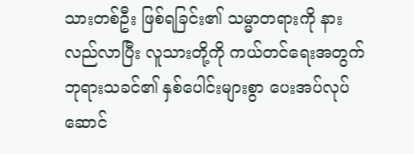သားတစ်ဦး ဖြစ်ရခြင်း၏ သမ္မာတရားကို နားလည်လာပြီး လူသားတို့ကို ကယ်တင်ရေးအတွက် ဘုရားသခင်၏ နှစ်ပေါင်းများစွာ ပေးအပ်လုပ်ဆောင်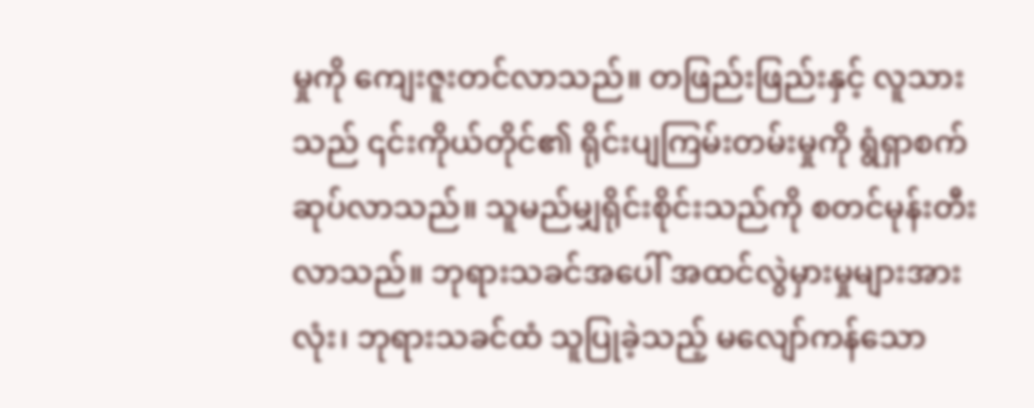မှုကို ကျေးဇူးတင်လာသည်။ တဖြည်းဖြည်းနှင့် လူသားသည် ၎င်းကိုယ်တိုင်၏ ရိုင်းပျကြမ်းတမ်းမှုကို ရွံရှာစက်ဆုပ်လာသည်။ သူမည်မျှရိုင်းစိုင်းသည်ကို စတင်မုန်းတီးလာသည်။ ဘုရားသခင်အပေါ် အထင်လွဲမှားမှုများအားလုံး၊ ဘုရားသခင်ထံ သူပြုခဲ့သည့် မလျော်ကန်သော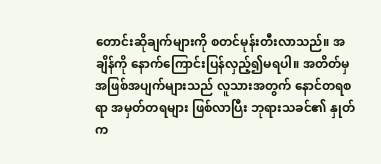တောင်းဆိုချက်များကို စတင်မုန်းတီးလာသည်။ အချိန်ကို နောက်ကြောင်းပြန်လှည့်၍မရပါ။ အတိတ်မှ အဖြစ်အပျက်များသည် လူသားအတွက် နောင်တရစရာ အမှတ်တရများ ဖြစ်လာပြီး ဘုရားသခင်၏ နှုတ်က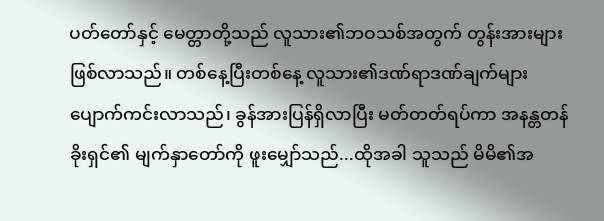ပတ်တော်နှင့် မေတ္တာတို့သည် လူသား၏ဘဝသစ်အတွက် တွန်းအားများဖြစ်လာသည်။ တစ်နေ့ပြီးတစ်နေ့ လူသား၏ဒဏ်ရာဒဏ်ချက်များ ပျောက်ကင်းလာသည်၊ ခွန်အားပြန်ရှိလာပြီး မတ်တတ်ရပ်ကာ အနန္တတန်ခိုးရှင်၏ မျက်နှာတော်ကို ဖူးမျှော်သည်...ထိုအခါ သူသည် မိမိ၏အ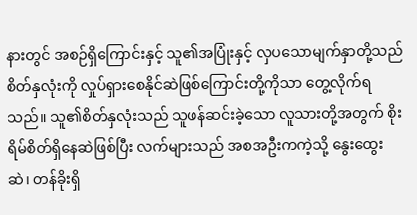နားတွင် အစဉ်ရှိကြောင်းနှင့် သူ၏အပြုံးနှင့် လှပသောမျက်နှာတို့သည် စိတ်နှလုံးကို လှုပ်ရှားစေနိုင်ဆဲဖြစ်ကြောင်းတို့ကိုသာ တွေ့လိုက်ရသည်။ သူ၏စိတ်နှလုံးသည် သူဖန်ဆင်းခဲ့သော လူသားတို့အတွက် စိုးရိမ်စိတ်ရှိနေဆဲဖြစ်ပြီး လက်များသည် အစအဦးကကဲ့သို့ နွေးထွေးဆဲ၊ တန်ခိုးရှိ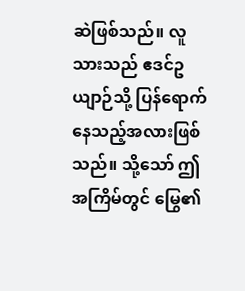ဆဲဖြစ်သည်။ လူသားသည် ဧဒင်ဥယျာဉ်သို့ ပြန်ရောက်နေသည့်အလားဖြစ်သည်။ သို့သော် ဤအကြိမ်တွင် မြွေ၏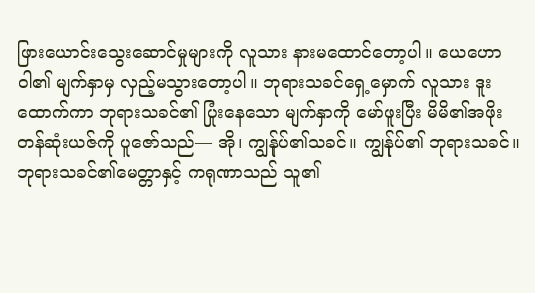ဖြားယောင်းသွေးဆောင်မှုများကို လူသား နားမထောင်တော့ပါ။ ယေဟောဝါ၏ မျက်နှာမှ လှည့်မသွားတော့ပါ။ ဘုရားသခင်ရှေ့မှောက် လူသား ဒူးထောက်ကာ ဘုရားသခင်၏ ပြုံးနေသော မျက်နှာကို မော်ဖူးပြီး မိမိ၏အဖိုးတန်ဆုံးယဇ်ကို ပူဇော်သည်— အို၊ ကျွန်ုပ်၏သခင်။ ကျွန်ုပ်၏ ဘုရားသခင်။
ဘုရားသခင်၏မေတ္တာနှင့် ကရုဏာသည် သူ၏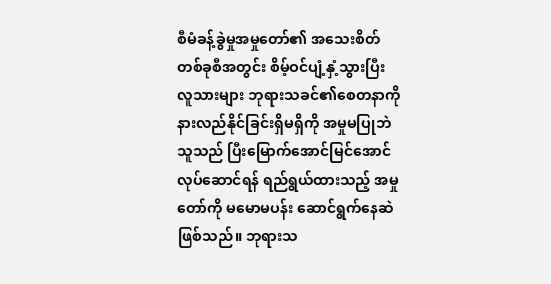စီမံခန့်ခွဲမှုအမှုတော်၏ အသေးစိတ် တစ်ခုစီအတွင်း စိမ့်ဝင်ပျံ့နှံ့သွားပြီး လူသားများ ဘုရားသခင်၏စေတနာကို နားလည်နိုင်ခြင်းရှိမရှိကို အမှုမပြုဘဲ သူသည် ပြီးမြောက်အောင်မြင်အောင်လုပ်ဆောင်ရန် ရည်ရွယ်ထားသည့် အမှုတော်ကို မမောမပန်း ဆောင်ရွက်နေဆဲ ဖြစ်သည်။ ဘုရားသ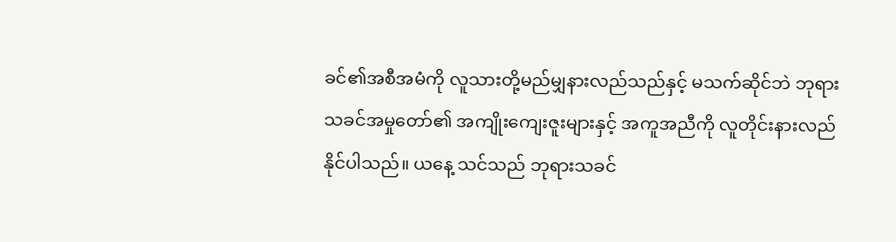ခင်၏အစီအမံကို လူသားတို့မည်မျှနားလည်သည်နှင့် မသက်ဆိုင်ဘဲ ဘုရားသခင်အမှုတော်၏ အကျိုးကျေးဇူးများနှင့် အကူအညီကို လူတိုင်းနားလည်နိုင်ပါသည်။ ယနေ့ သင်သည် ဘုရားသခင်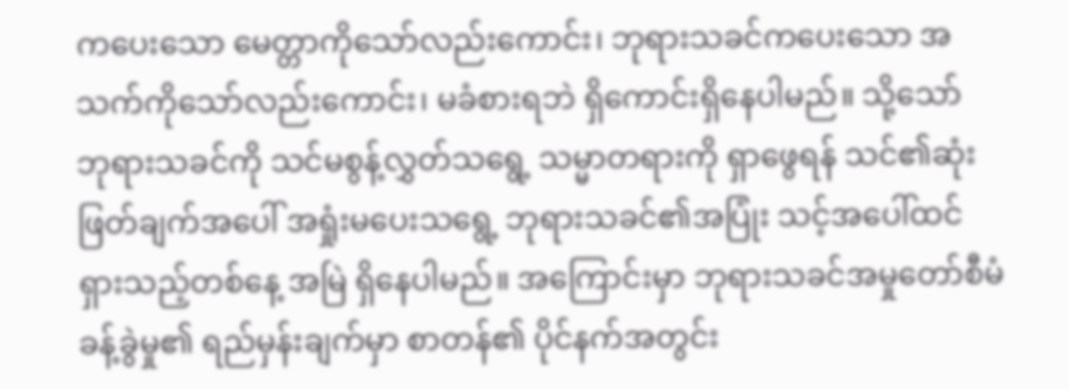ကပေးသော မေတ္တာကိုသော်လည်းကောင်း၊ ဘုရားသခင်ကပေးသော အသက်ကိုသော်လည်းကောင်း၊ မခံစားရဘဲ ရှိကောင်းရှိနေပါမည်။ သို့သော် ဘုရားသခင်ကို သင်မစွန့်လွှတ်သရွေ့ သမ္မာတရားကို ရှာဖွေရန် သင်၏ဆုံးဖြတ်ချက်အပေါ် အရှုံးမပေးသရွေ့ ဘုရားသခင်၏အပြုံး သင့်အပေါ်ထင်ရှားသည့်တစ်နေ့ အမြဲ ရှိနေပါမည်။ အကြောင်းမှာ ဘုရားသခင်အမှုတော်စီမံခန့်ခွဲမှု၏ ရည်မှန်းချက်မှာ စာတန်၏ ပိုင်နက်အတွင်း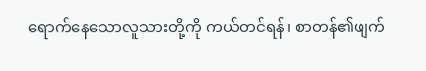ရောက်နေသောလူသားတို့ကို ကယ်တင်ရန်၊ စာတန်၏ဖျက်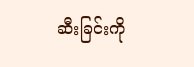ဆီးခြင်းကို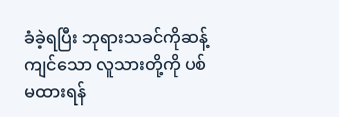ခံခဲ့ရပြီး ဘုရားသခင်ကိုဆန့်ကျင်သော လူသားတို့ကို ပစ်မထားရန်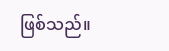ဖြစ်သည်။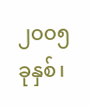၂ဝဝ၅ ခုနှစ်၊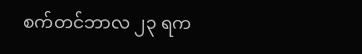စက်တင်ဘာလ ၂၃ ရက